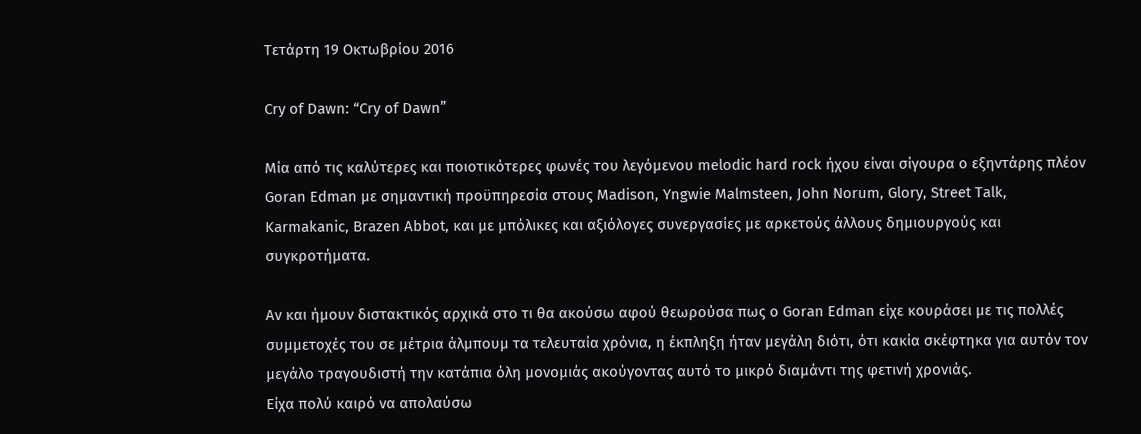Τετάρτη 19 Οκτωβρίου 2016

Cry of Dawn: “Cry of Dawn”

Mία από τις καλύτερες και ποιοτικότερες φωνές του λεγόμενου melodic hard rock ήχου είναι σίγουρα ο εξηντάρης πλέον Goran Edman με σημαντική προϋπηρεσία στους Madison, Yngwie Malmsteen, John Norum, Glory, Street Talk, Karmakanic, Brazen Abbot, και με μπόλικες και αξιόλογες συνεργασίες με αρκετούς άλλους δημιουργούς και συγκροτήματα.

Αν και ήμουν διστακτικός αρχικά στο τι θα ακούσω αφού θεωρούσα πως ο Goran Edman είχε κουράσει με τις πολλές συμμετοχές του σε μέτρια άλμπουμ τα τελευταία χρόνια, η έκπληξη ήταν μεγάλη διότι, ότι κακία σκέφτηκα για αυτόν τον μεγάλο τραγουδιστή την κατάπια όλη μονoμιάς ακούγοντας αυτό το μικρό διαμάντι της φετινή χρονιάς.
Είχα πολύ καιρό να απολαύσω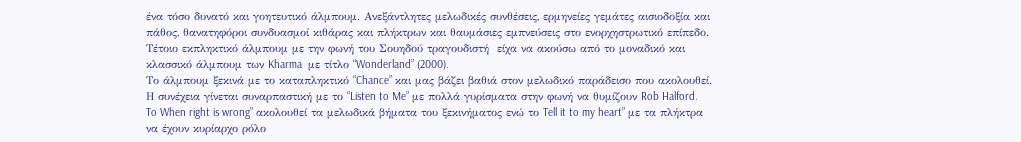ένα τόσο δυνατό και γοητευτικό άλμπουμ. Ανεξάντλητες μελωδικές συνθέσεις, ερμηνείες γεμάτες αισιοδοξία και πάθος, θανατηφόροι συνδυασμοί κιθάρας και πλήκτρων και θαυμάσιες εμπνεύσεις στο ενορχηστρωτικό επίπεδο. Τέτοιο εκπληκτικό άλμπουμ με την φωνή του Σουηδού τραγουδιστή  είχα να ακούσω από το μοναδικό και κλασσικό άλμπουμ των Kharma  με τίτλο “Wonderland” (2000).
Το άλμπουμ ξεκινά με το καταπληκτικό “Chance” και μας βάζει βαθιά στον μελωδικό παράδεισο που ακολουθεί. Η συνέχεια γίνεται συναρπαστική με το “Listen to Me” με πολλά γυρίσματα στην φωνή να θυμίζουν Rob Halford.
To When right is wrong” ακολουθεί τα μελωδικά βήματα του ξεκινήματος ενώ το Tell it to my heart” με τα πλήκτρα να έχουν κυρίαρχο ρόλο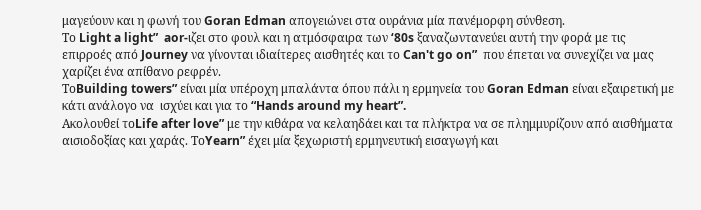μαγεύουν και η φωνή του Goran Edman απογειώνει στα ουράνια μία πανέμορφη σύνθεση.
Το Light a light”  aor-ιζει στο φουλ και η ατμόσφαιρα των ‘80s ξαναζωντανεύει αυτή την φορά με τις επιρροές από Journey να γίνονται ιδιαίτερες αισθητές και το Can't go on”  που έπεται να συνεχίζει να μας χαρίζει ένα απίθανο ρεφρέν.
ΤοBuilding towers” είναι μία υπέροχη μπαλάντα όπου πάλι η ερμηνεία του Goran Edman είναι εξαιρετική με κάτι ανάλογο να  ισχύει και για το “Hands around my heart”.
Ακολουθεί τοLife after love” με την κιθάρα να κελαηδάει και τα πλήκτρα να σε πλημμυρίζουν από αισθήματα αισιοδοξίας και χαράς. ΤοYearn” έχει μία ξεχωριστή ερμηνευτική εισαγωγή και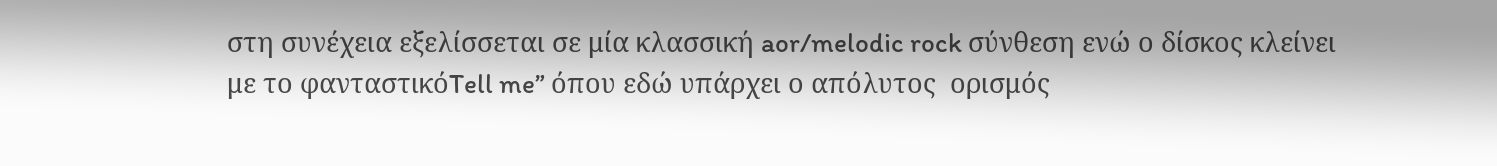στη συνέχεια εξελίσσεται σε μία κλασσική aor/melodic rock σύνθεση ενώ ο δίσκος κλείνει με το φανταστικόTell me” όπου εδώ υπάρχει ο απόλυτος  ορισμός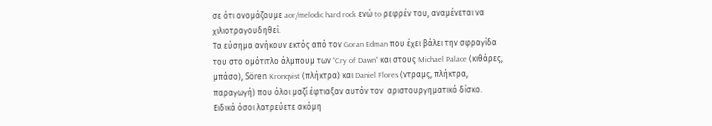σε ότι ονομάζουμε aor/melodic hard rock ενώ to ρεφρέν του, αναμένεται να  χιλιοτραγουδηθεί.
Τα εύσημα ανήκουν εκτός από τον Goran Edman που έχει βάλει την σφραγίδα του στο ομότιτλο άλμπουμ των “Cry of Dawn” και στους Michael Palace (κιθάρες, μπάσο), Sören Kronqvist (πλήκτρα) και Daniel Flores (ντραμς, πλήκτρα, παραγωγή) που όλοι μαζί έφτιαξαν αυτόν τον  αριστουργηματικό δίσκο.
Ειδικά όσοι λατρεύετε ακόμη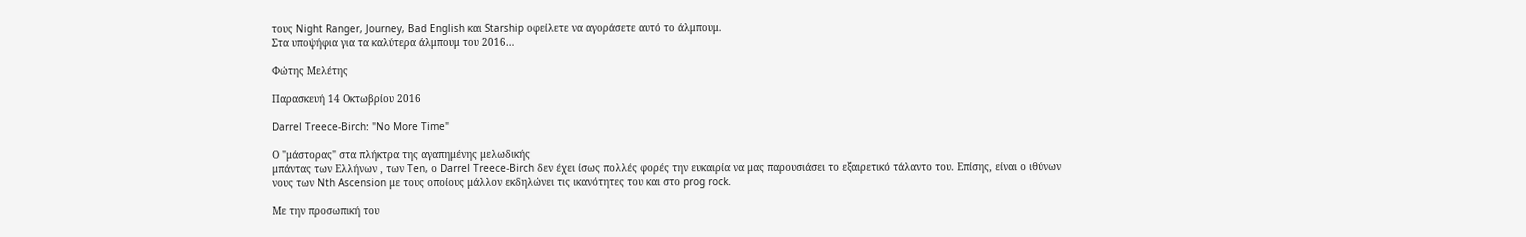τους Night Ranger, Journey, Bad English και Starship οφείλετε να αγοράσετε αυτό το άλμπουμ.
Στα υποψήφια για τα καλύτερα άλμπουμ του 2016…

Φώτης Μελέτης

Παρασκευή 14 Οκτωβρίου 2016

Darrel Treece-Birch: "No More Time"

Ο "μάστορας" στα πλήκτρα της αγαπημένης μελωδικής
μπάντας των Ελλήνων , των Ten, ο Darrel Treece-Birch δεν έχει ίσως πολλές φορές την ευκαιρία να μας παρουσιάσει το εξαιρετικό τάλαντο του. Επίσης, είναι ο ιθύνων νους των Nth Ascension με τους οποίους μάλλον εκδηλώνει τις ικανότητες του και στο prog rock.

Με την προσωπική του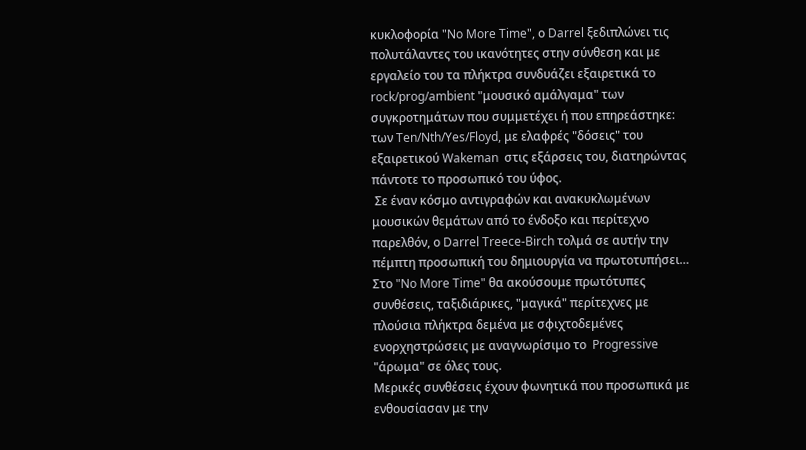κυκλοφορία "No More Time", ο Darrel ξεδιπλώνει τις πολυτάλαντες του ικανότητες στην σύνθεση και με εργαλείο του τα πλήκτρα συνδυάζει εξαιρετικά το rock/prog/ambient "μουσικό αμάλγαμα" των συγκροτημάτων που συμμετέχει ή που επηρεάστηκε: των Ten/Nth/Yes/Floyd, με ελαφρές "δόσεις" του  εξαιρετικού Wakeman  στις εξάρσεις του, διατηρώντας πάντοτε το προσωπικό του ύφος.
 Σε έναν κόσμο αντιγραφών και ανακυκλωμένων μουσικών θεμάτων από το ένδοξο και περίτεχνο παρελθόν, ο Darrel Treece-Birch τολμά σε αυτήν την πέμπτη προσωπική του δημιουργία να πρωτοτυπήσει…
Στο "No More Time" θα ακούσουμε πρωτότυπες συνθέσεις, ταξιδιάρικες, "μαγικά" περίτεχνες με πλούσια πλήκτρα δεμένα με σφιχτοδεμένες ενορχηστρώσεις με αναγνωρίσιμο το  Progressive "άρωμα" σε όλες τους.
Μερικές συνθέσεις έχουν φωνητικά που προσωπικά με ενθουσίασαν με την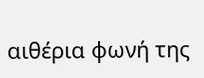αιθέρια φωνή της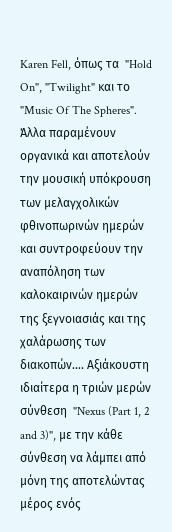Karen Fell, όπως τα  "Hold On", "Twilight" και το  "Music Of The Spheres".
Άλλα παραμένουν οργανικά και αποτελούν την μουσική υπόκρουση των μελαγχολικών φθινοπωρινών ημερών και συντροφεύουν την αναπόληση των καλοκαιρινών ημερών της ξεγνοιασιάς και της χαλάρωσης των διακοπών…. Αξιάκουστη ιδιαίτερα η τριών μερών σύνθεση  "Nexus (Part 1, 2 and 3)", με την κάθε σύνθεση να λάμπει από μόνη της αποτελώντας μέρος ενός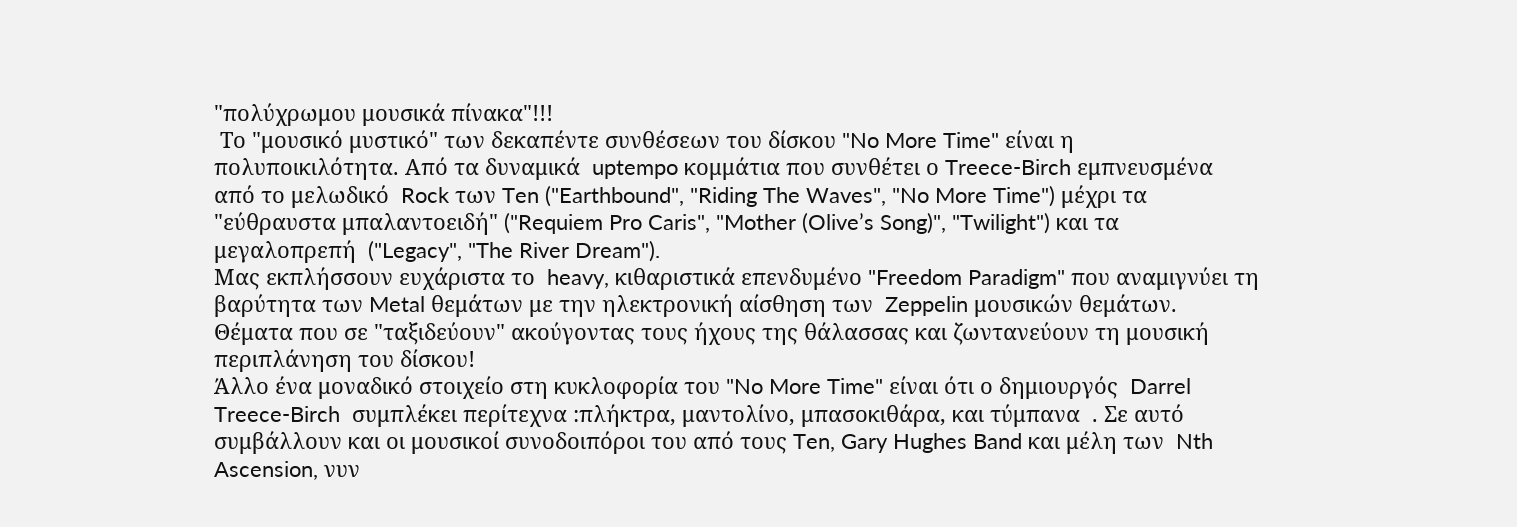"πολύχρωμου μουσικά πίνακα"!!!
 Το "μουσικό μυστικό" των δεκαπέντε συνθέσεων του δίσκου "No More Time" είναι η πολυποικιλότητα. Από τα δυναμικά  uptempo κομμάτια που συνθέτει ο Treece-Birch εμπνευσμένα από το μελωδικό  Rock των Ten ("Earthbound", "Riding The Waves", "No More Time") μέχρι τα "εύθραυστα μπαλαντοειδή" ("Requiem Pro Caris", "Mother (Olive’s Song)", "Twilight") και τα μεγαλοπρεπή  ("Legacy", "The River Dream").
Μας εκπλήσσουν ευχάριστα το  heavy, κιθαριστικά επενδυμένο "Freedom Paradigm" που αναμιγνύει τη βαρύτητα των Metal θεμάτων με την ηλεκτρονική αίσθηση των  Zeppelin μουσικών θεμάτων. Θέματα που σε "ταξιδεύουν" ακούγοντας τους ήχους της θάλασσας και ζωντανεύουν τη μουσική περιπλάνηση του δίσκου!
Άλλο ένα μοναδικό στοιχείο στη κυκλοφορία του "No More Time" είναι ότι ο δημιουργός  Darrel Treece-Birch  συμπλέκει περίτεχνα :πλήκτρα, μαντολίνο, μπασοκιθάρα, και τύμπανα  . Σε αυτό συμβάλλουν και οι μουσικοί συνοδοιπόροι του από τους Ten, Gary Hughes Band και μέλη των  Nth Ascension, νυν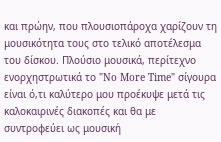και πρώην, που πλουσιοπάροχα χαρίζουν τη μουσικότητα τους στο τελικό αποτέλεσμα του δίσκου. Πλούσιο μουσικά, περίτεχνο ενορχηστρωτικά το "No More Time" σίγουρα είναι ό,τι καλύτερο μου προέκυψε μετά τις καλοκαιρινές διακοπές και θα με συντροφεύει ως μουσική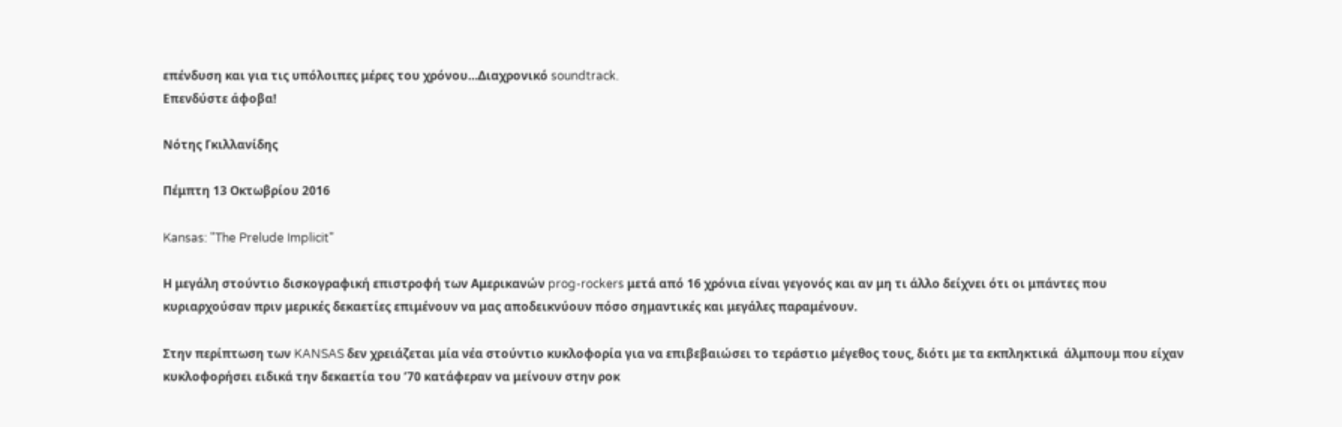επένδυση και για τις υπόλοιπες μέρες του χρόνου…Διαχρονικό soundtrack.
Επενδύστε άφοβα!

Νότης Γκιλλανίδης

Πέμπτη 13 Οκτωβρίου 2016

Kansas: "The Prelude Implicit"

Η μεγάλη στούντιο δισκογραφική επιστροφή των Αμερικανών prog-rockers μετά από 16 χρόνια είναι γεγονός και αν μη τι άλλο δείχνει ότι οι μπάντες που κυριαρχούσαν πριν μερικές δεκαετίες επιμένουν να μας αποδεικνύουν πόσο σημαντικές και μεγάλες παραμένουν.

Στην περίπτωση των KANSAS δεν χρειάζεται μία νέα στούντιο κυκλοφορία για να επιβεβαιώσει το τεράστιο μέγεθος τους, διότι με τα εκπληκτικά  άλμπουμ που είχαν κυκλοφορήσει ειδικά την δεκαετία του ’70 κατάφεραν να μείνουν στην ροκ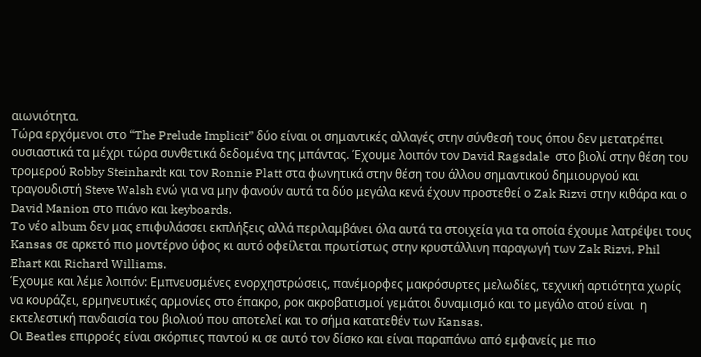αιωνιότητα.
Τώρα ερχόμενοι στο “The Prelude Implicit” δύο είναι οι σημαντικές αλλαγές στην σύνθεσή τους όπου δεν μετατρέπει ουσιαστικά τα μέχρι τώρα συνθετικά δεδομένα της μπάντας. Έχουμε λοιπόν τον David Ragsdale  στο βιολί στην θέση του τρομερού Robby Steinhardt και τον Ronnie Platt στα φωνητικά στην θέση του άλλου σημαντικού δημιουργού και τραγουδιστή Steve Walsh ενώ για να μην φανούν αυτά τα δύο μεγάλα κενά έχουν προστεθεί ο Zak Rizvi στην κιθάρα και ο David Manion στο πιάνο και keyboards.
To νέο album δεν μας επιφυλάσσει εκπλήξεις αλλά περιλαμβάνει όλα αυτά τα στοιχεία για τα οποία έχουμε λατρέψει τους Kansas σε αρκετό πιο μοντέρνο ύφος κι αυτό οφείλεται πρωτίστως στην κρυστάλλινη παραγωγή των Zak Rizvi, Phil Ehart και Richard Williams.
Έχουμε και λέμε λοιπόν: Εμπνευσμένες ενορχηστρώσεις, πανέμορφες μακρόσυρτες μελωδίες, τεχνική αρτιότητα χωρίς να κουράζει, ερμηνευτικές αρμονίες στο έπακρο, ροκ ακροβατισμοί γεμάτοι δυναμισμό και το μεγάλο ατού είναι  η εκτελεστική πανδαισία του βιολιού που αποτελεί και το σήμα κατατεθέν των Kansas.
Οι Beatles επιρροές είναι σκόρπιες παντού κι σε αυτό τον δίσκο και είναι παραπάνω από εμφανείς με πιο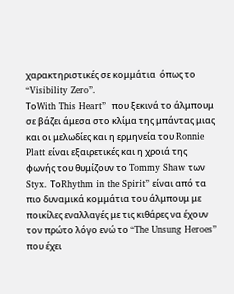χαρακτηριστικές σε κομμάτια  όπως το “Visibility Zero”.
ΤοWith This Heart”  που ξεκινά το άλμπουμ σε βάζει άμεσα στο κλίμα της μπάντας μιας και οι μελωδίες και η ερμηνεία του Ronnie Platt είναι εξαιρετικές και η χροιά της φωνής του θυμίζουν το Tommy Shaw των Styx. ΤοRhythm in the Spirit” είναι από τα πιο δυναμικά κομμάτια του άλμπουμ με ποικίλες εναλλαγές με τις κιθάρες να έχουν τον πρώτο λόγο ενώ το “The Unsung Heroes” που έχει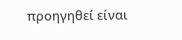προηγηθεί είναι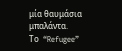μία θαυμάσια μπαλάντα.
Το  “Refugee”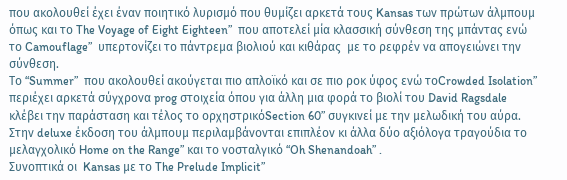που ακολουθεί έχει έναν ποιητικό λυρισμό που θυμίζει αρκετά τους Kansas των πρώτων άλμπουμ όπως και το The Voyage of Eight Eighteen”  που αποτελεί μία κλασσική σύνθεση της μπάντας ενώ το Camouflage”  υπερτονίζει το πάντρεμα βιολιού και κιθάρας  με το ρεφρέν να απογειώνει την σύνθεση.
Το “Summer”  που ακολουθεί ακούγεται πιο απλοϊκό και σε πιο ροκ ύφος ενώ τοCrowded Isolation” περιέχει αρκετά σύγχρονα prog στοιχεία όπου για άλλη μια φορά το βιολί του David Ragsdale κλέβει την παράσταση και τέλος το ορχηστρικόSection 60” συγκινεί με την μελωδική του αύρα.
Στην deluxe έκδοση του άλμπουμ περιλαμβάνονται επιπλέον κι άλλα δύο αξιόλογα τραγούδια το μελαγχολικό Home on the Range” και το νοσταλγικό “Oh Shenandoah” .
Συνοπτικά οι  Kansas με το The Prelude Implicit”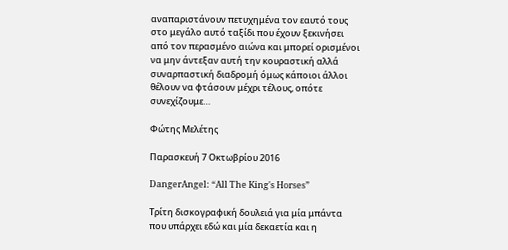αναπαριστάνουν πετυχημένα τον εαυτό τους στο μεγάλο αυτό ταξίδι που έχουν ξεκινήσει από τον περασμένο αιώνα και μπορεί ορισμένοι να μην άντεξαν αυτή την κουραστική αλλά συναρπαστική διαδρομή όμως κάποιοι άλλοι θέλουν να φτάσουν μέχρι τέλους, οπότε συνεχίζουμε…

Φώτης Μελέτης

Παρασκευή 7 Οκτωβρίου 2016

DangerAngel: “All The King's Horses”

Τρίτη δισκογραφική δουλειά για μία μπάντα που υπάρχει εδώ και μία δεκαετία και η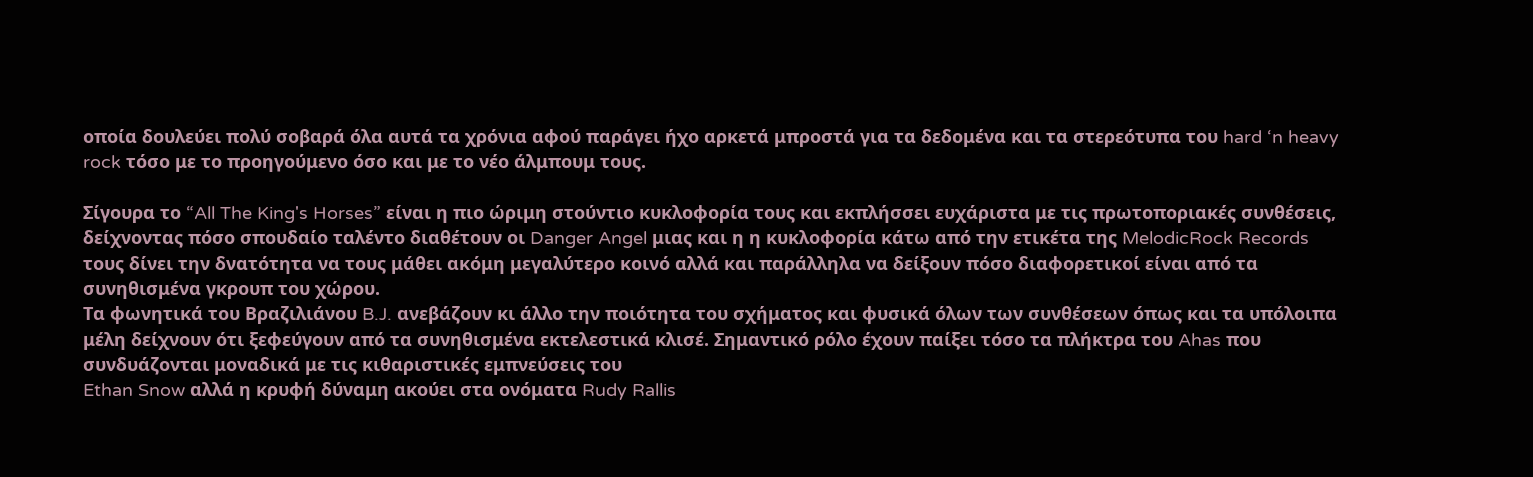οποία δουλεύει πολύ σοβαρά όλα αυτά τα χρόνια αφού παράγει ήχο αρκετά μπροστά για τα δεδομένα και τα στερεότυπα του hard ‘n heavy rock τόσο με το προηγούμενο όσο και με το νέο άλμπουμ τους.

Σίγουρα το “All The King's Horses” είναι η πιο ώριμη στούντιο κυκλοφορία τους και εκπλήσσει ευχάριστα με τις πρωτοποριακές συνθέσεις, δείχνοντας πόσο σπουδαίο ταλέντο διαθέτουν οι Danger Angel μιας και η η κυκλοφορία κάτω από την ετικέτα της MelodicRock Records τους δίνει την δνατότητα να τους μάθει ακόμη μεγαλύτερο κοινό αλλά και παράλληλα να δείξουν πόσο διαφορετικοί είναι από τα συνηθισμένα γκρουπ του χώρου.
Τα φωνητικά του Βραζιλιάνου B.J. ανεβάζουν κι άλλο την ποιότητα του σχήματος και φυσικά όλων των συνθέσεων όπως και τα υπόλοιπα μέλη δείχνουν ότι ξεφεύγουν από τα συνηθισμένα εκτελεστικά κλισέ. Σημαντικό ρόλο έχουν παίξει τόσο τα πλήκτρα του Ahas που συνδυάζονται μοναδικά με τις κιθαριστικές εμπνεύσεις του
Ethan Snow αλλά η κρυφή δύναμη ακούει στα ονόματα Rudy Rallis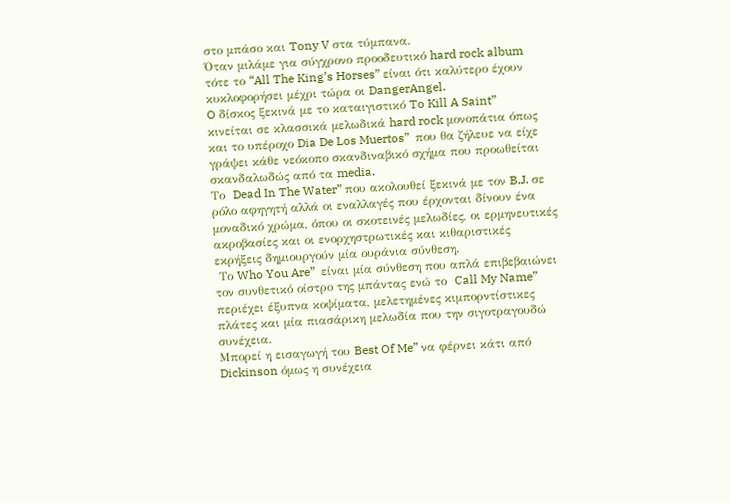στο μπάσο και Tony V στα τύμπανα.
Όταν μιλάμε για σύγχρονο προοδευτικό hard rock album τότε το “All The King’s Horses” είναι ότι καλύτερο έχουν κυκλοφορήσει μέχρι τώρα οι DangerAngel.
O δίσκος ξεκινά με το καταιγιστικό To Kill A Saint”   κινείται σε κλασσικά μελωδικά hard rock μονοπάτια όπως και το υπέροχο Dia De Los Muertos”  που θα ζήλευε να είχε γράψει κάθε νεόκοπο σκανδιναβικό σχήμα που προωθείται σκανδαλωδώς από τα media.
Το  Dead In The Water” που ακολουθεί ξεκινά με τον B.J. σε ρόλο αφηγητή αλλά οι εναλλαγές που έρχονται δίνουν ένα μοναδικό χρώμα, όπου οι σκοτεινές μελωδίες, οι ερμηνευτικές ακροβασίες και οι ενορχηστρωτικές και κιθαριστικές εκρήξεις δημιουργούν μία ουράνια σύνθεση.
 Το Who You Are”  είναι μία σύνθεση που απλά επιβεβαιώνει τον συνθετικό οίστρο της μπάντας ενώ το  Call My Name”  περιέχει έξυπνα κοψίματα, μελετημένες κιμπορντίστικες πλάτες και μία πιασάρικη μελωδία που την σιγοτραγουδώ συνέχεια.
Μπορεί η εισαγωγή του Best Of Me” να φέρνει κάτι από Dickinson όμως η συνέχεια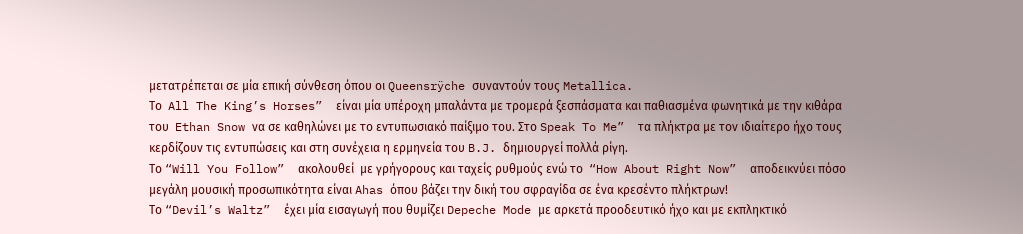μετατρέπεται σε μία επική σύνθεση όπου οι Queensrÿche συναντούν τους Metallica.
Το  All The King’s Horses”  είναι μία υπέροχη μπαλάντα με τρομερά ξεσπάσματα και παθιασμένα φωνητικά με την κιθάρα του  Ethan Snow να σε καθηλώνει με το εντυπωσιακό παίξιμο του. Στο Speak To Me”  τα πλήκτρα με τον ιδιαίτερο ήχο τους κερδίζουν τις εντυπώσεις και στη συνέχεια η ερμηνεία του B.J. δημιουργεί πολλά ρίγη.
Το “Will You Follow”  ακολουθεί  με γρήγορους και ταχείς ρυθμούς ενώ το  “How About Right Now”  αποδεικνύει πόσο μεγάλη μουσική προσωπικότητα είναι Ahas όπου βάζει την δική του σφραγίδα σε ένα κρεσέντο πλήκτρων!
Το “Devil’s Waltz”  έχει μία εισαγωγή που θυμίζει Depeche Mode με αρκετά προοδευτικό ήχο και με εκπληκτικό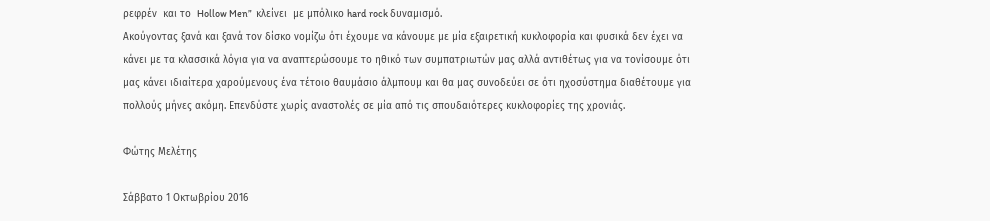ρεφρέν  και το  Hollow Men”  κλείνει  με μπόλικο hard rock δυναμισμό.
Ακούγοντας ξανά και ξανά τον δίσκο νομίζω ότι έχουμε να κάνουμε με μία εξαιρετική κυκλοφορία και φυσικά δεν έχει να κάνει με τα κλασσικά λόγια για να αναπτερώσουμε το ηθικό των συμπατριωτών μας αλλά αντιθέτως για να τονίσουμε ότι μας κάνει ιδιαίτερα χαρούμενους ένα τέτοιο θαυμάσιο άλμπουμ και θα μας συνοδεύει σε ότι ηχοσύστημα διαθέτουμε για πολλούς μήνες ακόμη. Επενδύστε χωρίς αναστολές σε μία από τις σπουδαιότερες κυκλοφορίες της χρονιάς.

Φώτης Μελέτης

Σάββατο 1 Οκτωβρίου 2016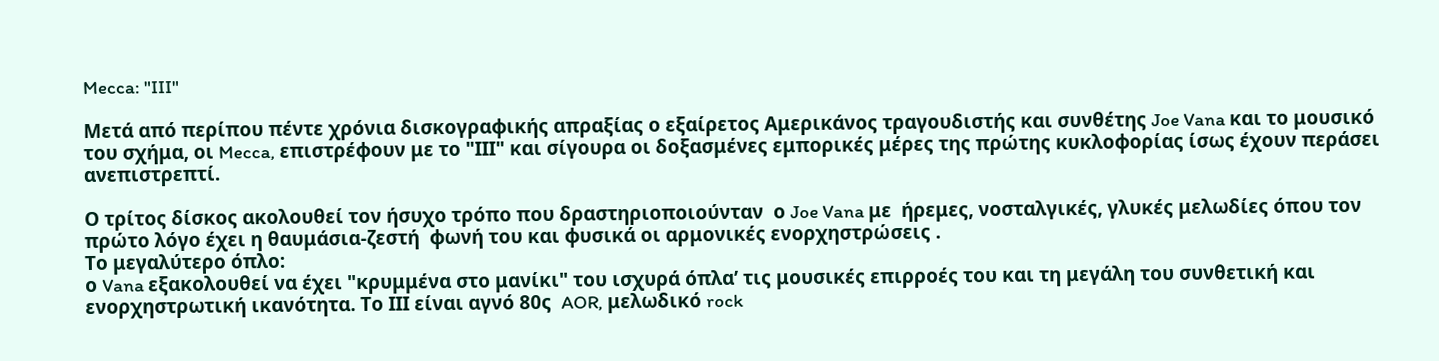Mecca: "III"

Μετά από περίπου πέντε χρόνια δισκογραφικής απραξίας ο εξαίρετος Αμερικάνος τραγουδιστής και συνθέτης Joe Vana και το μουσικό του σχήμα, οι Mecca, επιστρέφουν με το "ΙΙΙ" και σίγουρα οι δοξασμένες εμπορικές μέρες της πρώτης κυκλοφορίας ίσως έχουν περάσει ανεπιστρεπτί.

Ο τρίτος δίσκος ακολουθεί τον ήσυχο τρόπο που δραστηριοποιούνταν  ο Joe Vana με  ήρεμες, νοσταλγικές, γλυκές μελωδίες όπου τον πρώτο λόγο έχει η θαυμάσια-ζεστή  φωνή του και φυσικά οι αρμονικές ενορχηστρώσεις .
Το μεγαλύτερο όπλο:
ο Vana εξακολουθεί να έχει "κρυμμένα στο μανίκι" του ισχυρά όπλα’ τις μουσικές επιρροές του και τη μεγάλη του συνθετική και ενορχηστρωτική ικανότητα. Το ΙΙΙ είναι αγνό 80ς  AOR, μελωδικό rock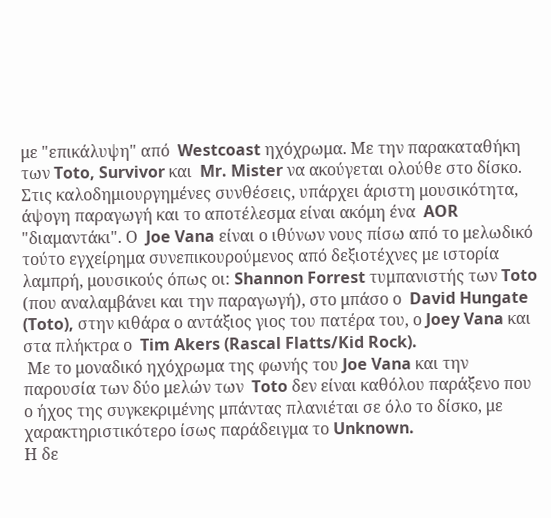με "επικάλυψη" από  Westcoast ηχόχρωμα. Με την παρακαταθήκη των Toto, Survivor και  Mr. Mister να ακούγεται ολούθε στο δίσκο. Στις καλοδημιουργημένες συνθέσεις, υπάρχει άριστη μουσικότητα, άψογη παραγωγή και το αποτέλεσμα είναι ακόμη ένα  AOR "διαμαντάκι". Ο  Joe Vana είναι ο ιθύνων νους πίσω από το μελωδικό τούτο εγχείρημα συνεπικουρούμενος από δεξιοτέχνες με ιστορία λαμπρή, μουσικούς όπως οι: Shannon Forrest τυμπανιστής των Toto (που αναλαμβάνει και την παραγωγή), στο μπάσο ο  David Hungate (Toto), στην κιθάρα ο αντάξιος γιος του πατέρα του, ο Joey Vana και στα πλήκτρα ο  Tim Akers (Rascal Flatts/Kid Rock).
 Με το μοναδικό ηχόχρωμα της φωνής του Joe Vana και την παρουσία των δύο μελών των  Toto δεν είναι καθόλου παράξενο που ο ήχος της συγκεκριμένης μπάντας πλανιέται σε όλο το δίσκο, με χαρακτηριστικότερο ίσως παράδειγμα το Unknown.
Η δε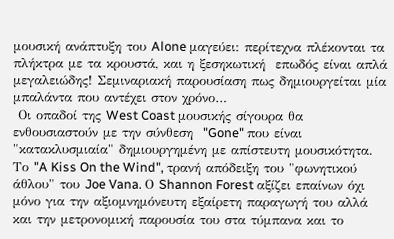μουσική ανάπτυξη του Alone μαγεύει: περίτεχνα πλέκονται τα πλήκτρα με τα κρουστά, και η ξεσηκωτική  επωδός είναι απλά μεγαλειώδης! Σεμιναριακή παρουσίαση πως δημιουργείται μία μπαλάντα που αντέχει στον χρόνο…
 Οι οπαδοί της West Coast μουσικής σίγουρα θα ενθουσιαστούν με την σύνθεση  "Gone" που είναι "κατακλυσμιαία" δημιουργημένη με απίστευτη μουσικότητα. Το "A Kiss On the Wind", τρανή απόδειξη του "φωνητικού άθλου" του Joe Vana. Ο Shannon Forest αξίζει επαίνων όχι μόνο για την αξιομνημόνευτη εξαίρετη παραγωγή του αλλά και την μετρονομική παρουσία του στα τύμπανα και το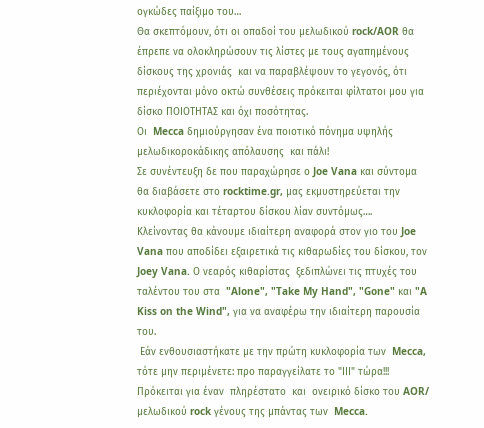ογκώδες παίξιμο του…
Θα σκεπτόμουν, ότι οι οπαδοί του μελωδικού rock/AOR θα έπρεπε να ολοκληρώσουν τις λίστες με τους αγαπημένους δίσκους της χρονιάς  και να παραβλέψουν το γεγονός, ότι περιέχονται μόνο οκτώ συνθέσεις πρόκειται φίλτατοι μου για δίσκο ΠΟΙΟΤΗΤΑΣ και όχι ποσότητας.
Οι  Mecca δημιούργησαν ένα ποιοτικό πόνημα υψηλής μελωδικοροκάδικης απόλαυσης  και πάλι!
Σε συνέντευξη δε που παραχώρησε ο Joe Vana και σύντομα θα διαβάσετε στο rocktime.gr, μας εκμυστηρεύεται την κυκλοφορία και τέταρτου δίσκου λίαν συντόμως….
Κλείνοντας θα κάνουμε ιδιαίτερη αναφορά στον γιο του Joe Vana που αποδίδει εξαιρετικά τις κιθαρωδίες του δίσκου, τον  Joey Vana. Ο νεαρός κιθαρίστας  ξεδιπλώνει τις πτυχές του ταλέντου του στα  "Alone", "Take My Hand", "Gone" και "A Kiss on the Wind", για να αναφέρω την ιδιαίτερη παρουσία του.
 Εάν ενθουσιαστήκατε με την πρώτη κυκλοφορία των  Mecca, τότε μην περιμένετε: προ παραγγείλατε το "ΙΙΙ" τώρα!!!
Πρόκειται για έναν  πληρέστατο  και  ονειρικό δίσκο του AOR/ μελωδικού rock γένους της μπάντας των  Mecca.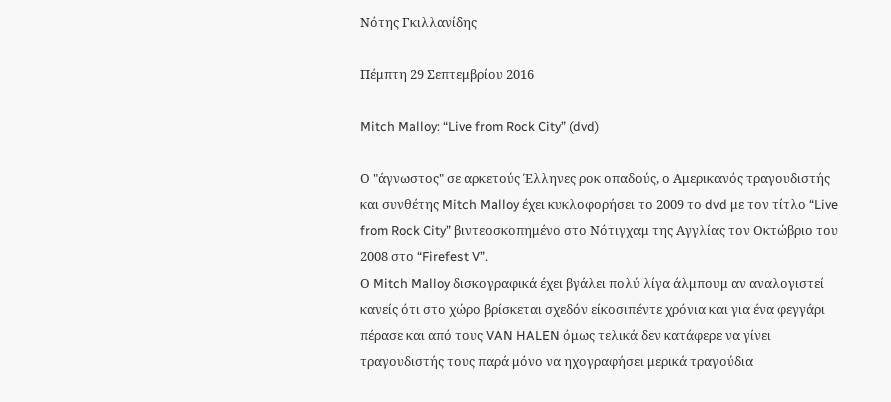Νότης Γκιλλανίδης

Πέμπτη 29 Σεπτεμβρίου 2016

Mitch Malloy: “Live from Rock City” (dvd)

Ο "άγνωστος" σε αρκετούς Έλληνες ροκ οπαδούς, ο Αμερικανός τραγουδιστής και συνθέτης Mitch Malloy έχει κυκλοφορήσει το 2009 το dvd με τον τίτλο “Live from Rock City” βιντεοσκοπημένο στο Νότιγχαμ της Αγγλίας τον Οκτώβριο του 2008 στο “Firefest V”.
Ο Mitch Malloy δισκογραφικά έχει βγάλει πολύ λίγα άλμπουμ αν αναλογιστεί κανείς ότι στο χώρο βρίσκεται σχεδόν είκοσιπέντε χρόνια και για ένα φεγγάρι πέρασε και από τους VAN HALEN όμως τελικά δεν κατάφερε να γίνει τραγουδιστής τους παρά μόνο να ηχογραφήσει μερικά τραγούδια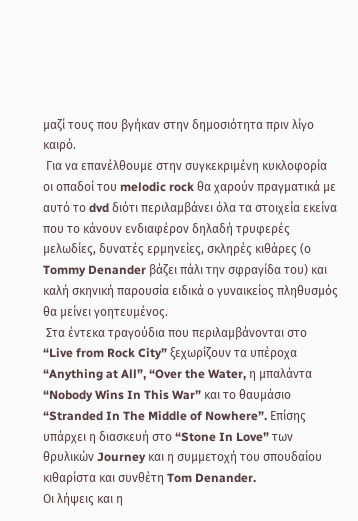μαζί τους που βγήκαν στην δημοσιότητα πριν λίγο καιρό.
 Για να επανέλθουμε στην συγκεκριμένη κυκλοφορία οι οπαδοί του melodic rock θα χαρούν πραγματικά με αυτό το dvd διότι περιλαμβάνει όλα τα στοιχεία εκείνα που το κάνουν ενδιαφέρον δηλαδή τρυφερές μελωδίες, δυνατές ερμηνείες, σκληρές κιθάρες (ο Tommy Denander βάζει πάλι την σφραγίδα του) και καλή σκηνική παρουσία ειδικά ο γυναικείος πληθυσμός θα μείνει γοητευμένος.
 Στα έντεκα τραγούδια που περιλαμβάνονται στο “Live from Rock City” ξεχωρίζουν τα υπέροχα “Anything at All”, “Over the Water, η μπαλάντα “Nobody Wins In This War” και το θαυμάσιο “Stranded In The Middle of Nowhere”. Επίσης υπάρχει η διασκευή στο “Stone In Love” των θρυλικών Journey και η συμμετοχή του σπουδαίου κιθαρίστα και συνθέτη Tom Denander.
Οι λήψεις και η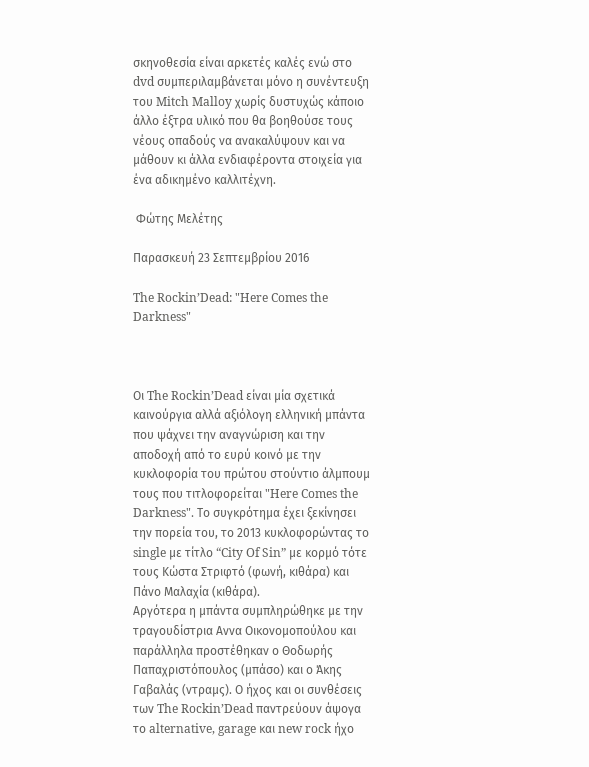σκηνοθεσία είναι αρκετές καλές ενώ στο dvd συμπεριλαμβάνεται μόνο η συνέντευξη του Mitch Malloy χωρίς δυστυχώς κάποιο άλλο έξτρα υλικό που θα βοηθούσε τους νέους οπαδούς να ανακαλύψουν και να μάθουν κι άλλα ενδιαφέροντα στοιχεία για ένα αδικημένο καλλιτέχνη.

 Φώτης Μελέτης

Παρασκευή 23 Σεπτεμβρίου 2016

The Rockin’Dead: "Here Comes the Darkness"



Οι The Rockin’Dead είναι μία σχετικά καινούργια αλλά αξιόλογη ελληνική μπάντα που ψάχνει την αναγνώριση και την αποδοχή από το ευρύ κοινό με την κυκλοφορία του πρώτου στούντιο άλμπουμ τους που τιτλοφορείται "Here Comes the Darkness". Το συγκρότημα έχει ξεκίνησει την πορεία του, το 2013 κυκλοφορώντας το single με τίτλο “City Of Sin” με κορμό τότε τους Κώστα Στριφτό (φωνή, κιθάρα) και Πάνο Μαλαχία (κιθάρα).
Αργότερα η μπάντα συμπληρώθηκε με την τραγουδίστρια Aννα Οικονομοπούλου και παράλληλα προστέθηκαν ο Θοδωρής Παπαχριστόπουλος (μπάσο) και ο Άκης Γαβαλάς (ντραμς). Ο ήχος και οι συνθέσεις των The Rockin’Dead παντρεύουν άψογα το alternative, garage και new rock ήχο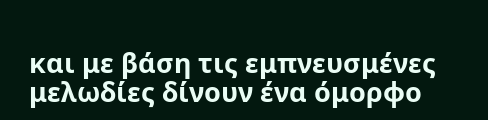και με βάση τις εμπνευσμένες μελωδίες δίνουν ένα όμορφο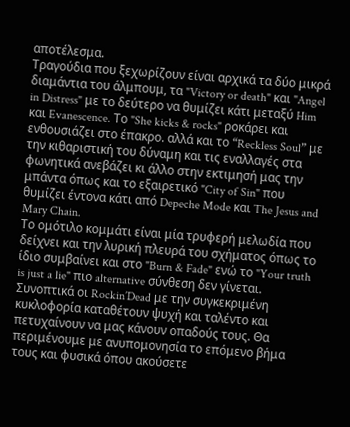αποτέλεσμα.
Τραγούδια που ξεχωρίζουν είναι αρχικά τα δύο μικρά διαμάντια του άλμπουμ, τα "Victory or death" και "Angel in Distress" με το δεύτερο να θυμίζει κάτι μεταξύ Him και Evanescence. Το "She kicks & rocks" ροκάρει και ενθουσιάζει στο έπακρο. αλλά και το “Reckless Soul” με την κιθαριστική του δύναμη και τις εναλλαγές στα φωνητικά ανεβάζει κι άλλο στην εκτιμησή μας την μπάντα όπως και το εξαιρετικό "City of Sin" που θυμίζει έντονα κάτι από Depeche Mode και The Jesus and Mary Chain.
Το ομότιλο κομμάτι είναι μία τρυφερή μελωδία που δείχνει και την λυρική πλευρά του σχήματος όπως το ίδιο συμβαίνει και στο "Burn & Fade" ενώ το "Your truth is just a lie" πιο alternative σύνθεση δεν γίνεται. Συνοπτικά οι Rockin’Dead με την συγκεκριμένη κυκλοφορία καταθέτουν ψυχή και ταλέντο και πετυχαίνουν να μας κάνουν οπαδούς τους. Θα περιμένουμε με ανυπομονησία το επόμενο βήμα τους και φυσικά όπου ακούσετε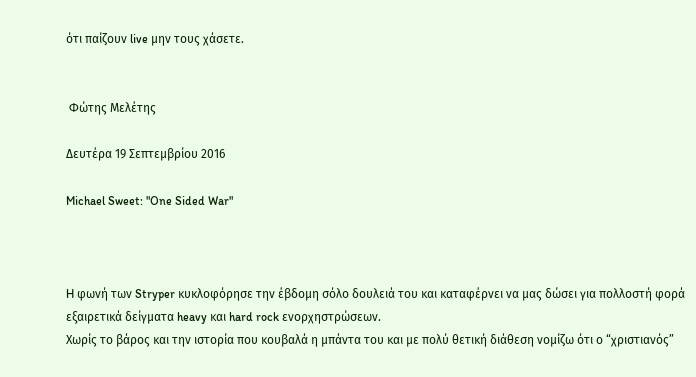ότι παίζουν live μην τους χάσετε.


 Φώτης Μελέτης

Δευτέρα 19 Σεπτεμβρίου 2016

Michael Sweet: "One Sided War"



H φωνή των Stryper κυκλοφόρησε την έβδομη σόλο δουλειά του και καταφέρνει να μας δώσει για πολλοστή φορά εξαιρετικά δείγματα heavy και hard rock ενορχηστρώσεων.
Χωρίς το βάρος και την ιστορία που κουβαλά η μπάντα του και με πολύ θετική διάθεση νομίζω ότι ο “χριστιανός”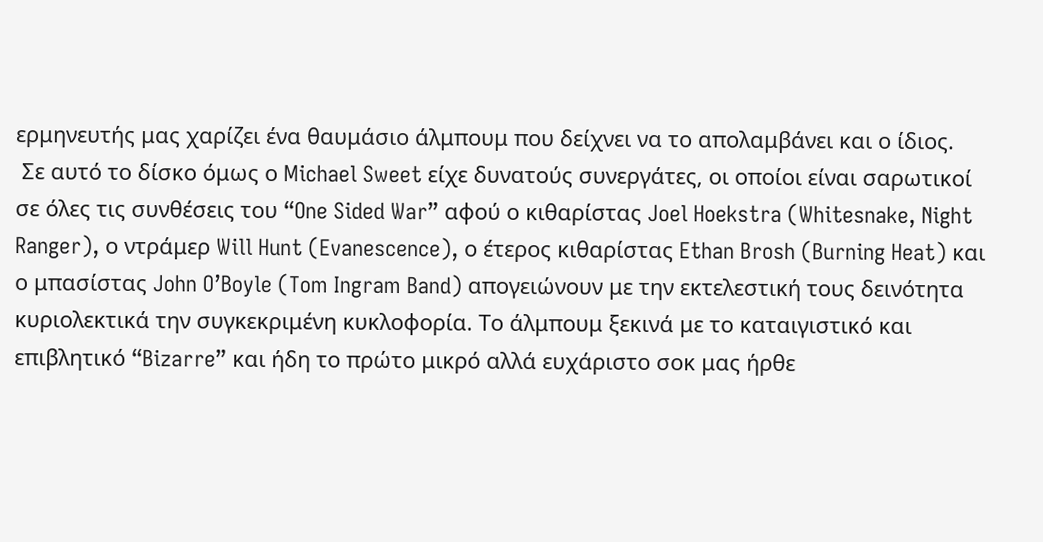ερμηνευτής μας χαρίζει ένα θαυμάσιο άλμπουμ που δείχνει να το απολαμβάνει και ο ίδιος.
 Σε αυτό το δίσκο όμως ο Michael Sweet είχε δυνατούς συνεργάτες, οι οποίοι είναι σαρωτικοί σε όλες τις συνθέσεις του “One Sided War” αφού ο κιθαρίστας Joel Hoekstra (Whitesnake, Night Ranger), ο ντράμερ Will Hunt (Evanescence), ο έτερος κιθαρίστας Ethan Brosh (Burning Heat) και ο μπασίστας John O’Boyle (Tom Ingram Band) απογειώνουν με την εκτελεστική τους δεινότητα κυριολεκτικά την συγκεκριμένη κυκλοφορία. Το άλμπουμ ξεκινά με το καταιγιστικό και επιβλητικό “Bizarre” και ήδη το πρώτο μικρό αλλά ευχάριστο σοκ μας ήρθε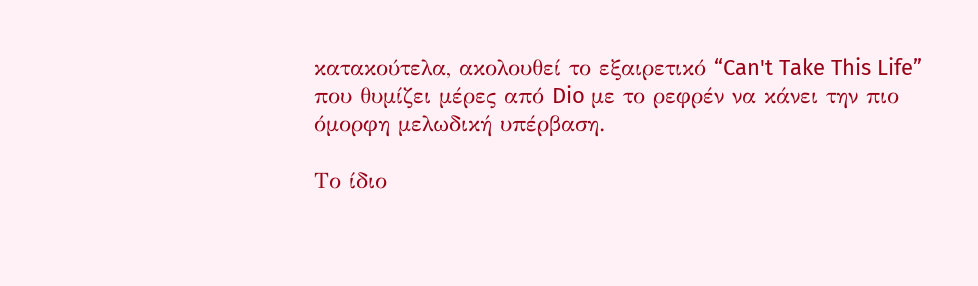κατακούτελα, ακολουθεί το εξαιρετικό “Can't Take This Life” που θυμίζει μέρες από Dio με το ρεφρέν να κάνει την πιο όμορφη μελωδική υπέρβαση.

Το ίδιο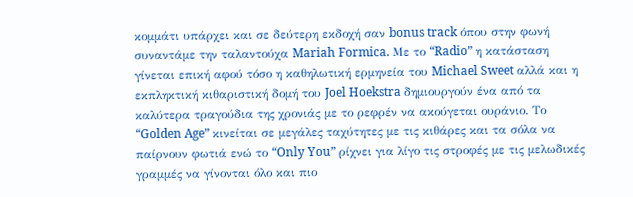κομμάτι υπάρχει και σε δεύτερη εκδοχή σαν bonus track όπου στην φωνή συναντάμε την ταλαντούχα Mariah Formica. Με το “Radio” η κατάσταση γίνεται επική αφού τόσο η καθηλωτική ερμηνεία του Michael Sweet αλλά και η εκπληκτική κιθαριστική δομή του Joel Hoekstra δημιουργούν ένα από τα καλύτερα τραγούδια της χρονιάς με το ρεφρέν να ακούγεται ουράνιο. Το “Golden Age” κινείται σε μεγάλες ταχύτητες με τις κιθάρες και τα σόλα να παίρνουν φωτιά ενώ το “Only You” ρίχνει για λίγο τις στροφές με τις μελωδικές γραμμές να γίνονται όλο και πιο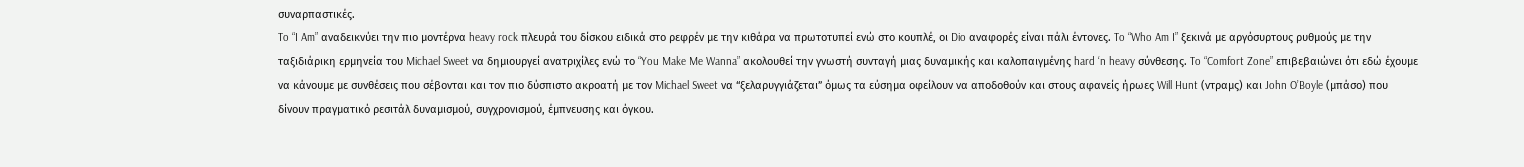συναρπαστικές.
To “I Am” αναδεικνύει την πιο μοντέρνα heavy rock πλευρά του δίσκου ειδικά στο ρεφρέν με την κιθάρα να πρωτοτυπεί ενώ στο κουπλέ, οι Dio αναφορές είναι πάλι έντονες. To “Who Am I” ξεκινά με αργόσυρτους ρυθμούς με την ταξιδιάρικη ερμηνεία του Michael Sweet να δημιουργεί ανατριχίλες ενώ το “You Make Me Wanna” ακολουθεί την γνωστή συνταγή μιας δυναμικής και καλοπαιγμένης hard ‘n heavy σύνθεσης. To “Comfort Zone” επιβεβαιώνει ότι εδώ έχουμε να κάνουμε με συνθέσεις που σέβονται και τον πιο δύσπιστο ακροατή με τον Michael Sweet να “ξελαρυγγιάζεται” όμως τα εύσημα οφείλουν να αποδοθούν και στους αφανείς ήρωες Will Hunt (ντραμς) και John O’Boyle (μπάσο) που δίνουν πραγματικό ρεσιτάλ δυναμισμού, συγχρονισμού, έμπνευσης και όγκου.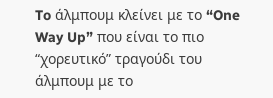To άλμπουμ κλείνει με το “One Way Up” που είναι το πιο “χορευτικό” τραγούδι του άλμπουμ με το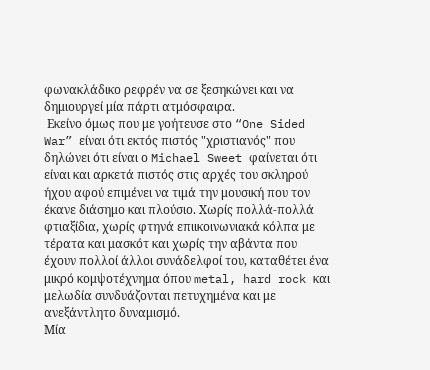φωνακλάδικο ρεφρέν να σε ξεσηκώνει και να δημιουργεί μία πάρτι ατμόσφαιρα.
 Εκείνο όμως που με γοήτευσε στο “One Sided War” είναι ότι εκτός πιστός "χριστιανός" που δηλώνει ότι είναι ο Michael Sweet φαίνεται ότι είναι και αρκετά πιστός στις αρχές του σκληρού ήχου αφού επιμένει να τιμά την μουσική που τον έκανε διάσημο και πλούσιο. Χωρίς πολλά-πολλά φτιαξίδια, χωρίς φτηνά επιικοινωνιακά κόλπα με τέρατα και μασκότ και χωρίς την αβάντα που έχουν πολλοί άλλοι συνάδελφοί του, καταθέτει ένα μικρό κομψοτέχνημα όπου metal, hard rock και μελωδία συνδυάζονται πετυχημένα και με ανεξάντλητο δυναμισμό.
Μία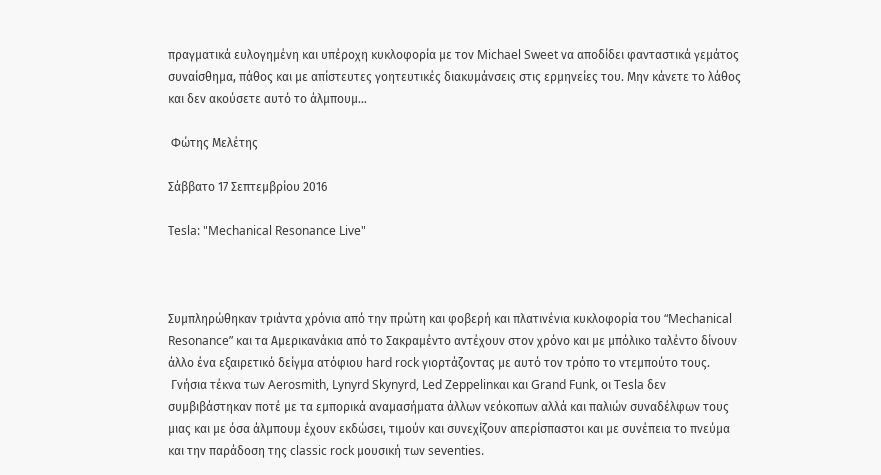πραγματικά ευλογημένη και υπέροχη κυκλοφορία με τον Michael Sweet να αποδίδει φανταστικά γεμάτος συναίσθημα, πάθος και με απίστευτες γοητευτικές διακυμάνσεις στις ερμηνείες του. Μην κάνετε το λάθος και δεν ακούσετε αυτό το άλμπουμ…

 Φώτης Μελέτης

Σάββατο 17 Σεπτεμβρίου 2016

Τesla: "Mechanical Resonance Live"



Συμπληρώθηκαν τριάντα χρόνια από την πρώτη και φοβερή και πλατινένια κυκλοφορία του “Mechanical Resonance” και τα Αμερικανάκια από το Σακραμέντο αντέχουν στον χρόνο και με μπόλικο ταλέντο δίνουν άλλο ένα εξαιρετικό δείγμα ατόφιου hard rock γιορτάζοντας με αυτό τον τρόπο το ντεμπούτο τους.
 Γνήσια τέκνα των Aerosmith, Lynyrd Skynyrd, Led Zeppelinκαι και Grand Funk, οι Tesla δεν συμβιβάστηκαν ποτέ με τα εμπορικά αναμασήματα άλλων νεόκοπων αλλά και παλιών συναδέλφων τους μιας και με όσα άλμπουμ έχουν εκδώσει, τιμούν και συνεχίζουν απερίσπαστοι και με συνέπεια το πνεύμα και την παράδοση της classic rock μουσική των seventies.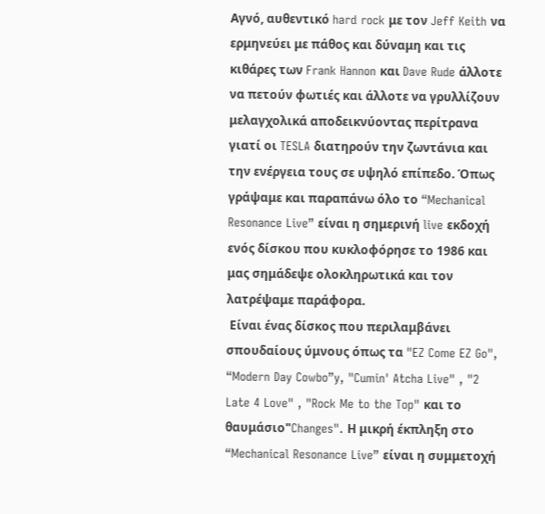Αγνό, αυθεντικό hard rock με τον Jeff Keith να ερμηνεύει με πάθος και δύναμη και τις κιθάρες των Frank Hannon και Dave Rude άλλοτε να πετούν φωτιές και άλλοτε να γρυλλίζουν μελαγχολικά αποδεικνύοντας περίτρανα γιατί οι TESLA διατηρούν την ζωντάνια και την ενέργεια τους σε υψηλό επίπεδο. Όπως γράψαμε και παραπάνω όλο το “Mechanical Resonance Live” είναι η σημερινή live εκδοχή ενός δίσκου που κυκλοφόρησε το 1986 και μας σημάδεψε ολοκληρωτικά και τον λατρέψαμε παράφορα.
 Είναι ένας δίσκος που περιλαμβάνει σπουδαίους ύμνους όπως τα "EZ Come EZ Go", “Modern Day Cowbo”y, "Cumin' Atcha Live" , "2 Late 4 Love" , "Rock Me to the Top" και το θαυμάσιο"Changes". Η μικρή έκπληξη στο “Mechanical Resonance Live” είναι η συμμετοχή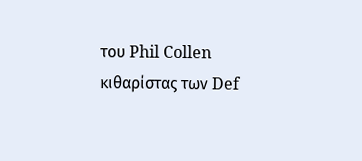του Phil Collen κιθαρίστας των Def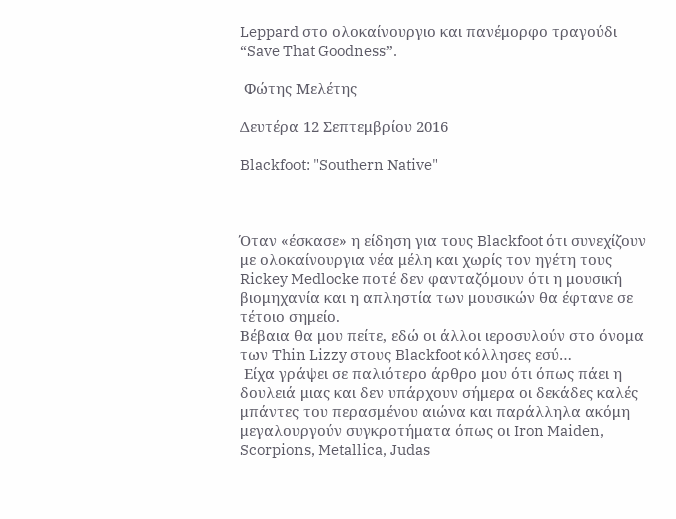Leppard στο ολοκαίνουργιο και πανέμορφο τραγούδι “Save That Goodness”.

 Φώτης Μελέτης

Δευτέρα 12 Σεπτεμβρίου 2016

Blackfoot: "Southern Νative"



Όταν «έσκασε» η είδηση για τους Blackfoot ότι συνεχίζουν με ολοκαίνουργια νέα μέλη και χωρίς τον ηγέτη τους Rickey Medlocke ποτέ δεν φανταζόμουν ότι η μουσική βιομηχανία και η απληστία των μουσικών θα έφτανε σε τέτοιο σημείο.
Βέβαια θα μου πείτε, εδώ οι άλλοι ιεροσυλούν στο όνομα των Thin Lizzy στους Blackfoot κόλλησες εσύ…
 Είχα γράψει σε παλιότερο άρθρο μου ότι όπως πάει η δουλειά μιας και δεν υπάρχουν σήμερα οι δεκάδες καλές μπάντες του περασμένου αιώνα και παράλληλα ακόμη μεγαλουργούν συγκροτήματα όπως οι Iron Maiden, Scorpions, Metallica, Judas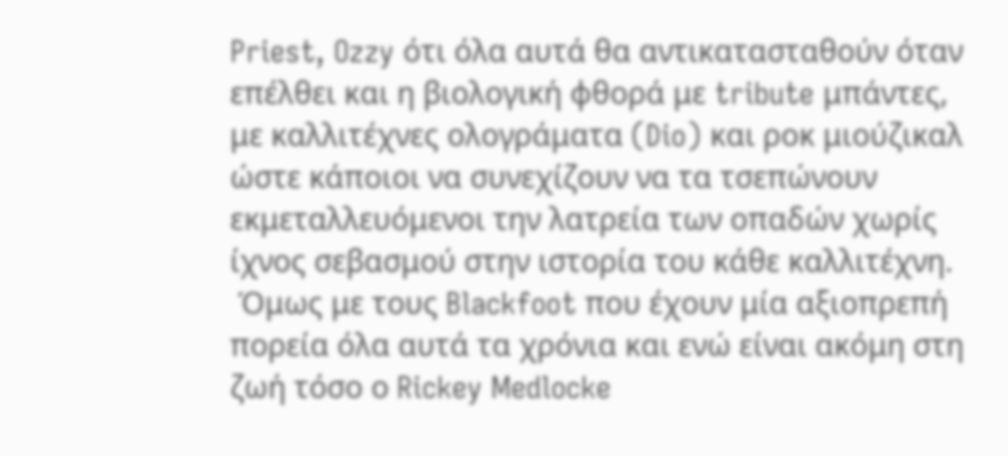Priest, Ozzy ότι όλα αυτά θα αντικατασταθούν όταν επέλθει και η βιολογική φθορά με tribute μπάντες, με καλλιτέχνες ολογράματα (Dio) και ροκ μιούζικαλ ώστε κάποιοι να συνεχίζουν να τα τσεπώνουν εκμεταλλευόμενοι την λατρεία των οπαδών χωρίς ίχνος σεβασμού στην ιστορία του κάθε καλλιτέχνη.
 Όμως με τους Blackfoot που έχουν μία αξιοπρεπή πορεία όλα αυτά τα χρόνια και ενώ είναι ακόμη στη ζωή τόσο ο Rickey Medlocke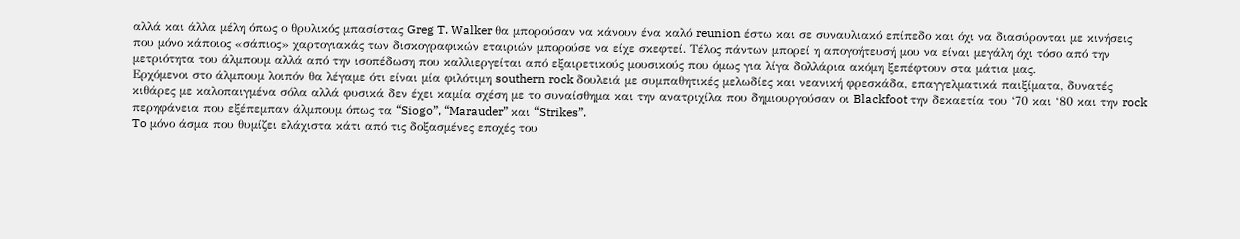αλλά και άλλα μέλη όπως ο θρυλικός μπασίστας Greg T. Walker θα μπορούσαν να κάνουν ένα καλό reunion έστω και σε συναυλιακό επίπεδο και όχι να διασύρονται με κινήσεις που μόνο κάποιος «σάπιος» χαρτογιακάς των δισκογραφικών εταιριών μπορούσε να είχε σκεφτεί. Τέλος πάντων μπορεί η απογοήτευσή μου να είναι μεγάλη όχι τόσο από την μετριότητα του άλμπουμ αλλά από την ισοπέδωση που καλλιεργείται από εξαιρετικούς μουσικούς που όμως για λίγα δολλάρια ακόμη ξεπέφτουν στα μάτια μας.
Ερχόμενοι στο άλμπουμ λοιπόν θα λέγαμε ότι είναι μία φιλότιμη southern rock δουλειά με συμπαθητικές μελωδίες και νεανική φρεσκάδα, επαγγελματικά παιξίματα, δυνατές κιθάρες με καλοπαιγμένα σόλα αλλά φυσικά δεν έχει καμία σχέση με το συναίσθημα και την ανατριχίλα που δημιουργούσαν οι Blackfoot την δεκαετία του ‘70 και ‘80 και την rock περηφάνεια που εξέπεμπαν άλμπουμ όπως τα “Siogo”, “Marauder” και “Strikes”.
To μόνο άσμα που θυμίζει ελάχιστα κάτι από τις δοξασμένες εποχές του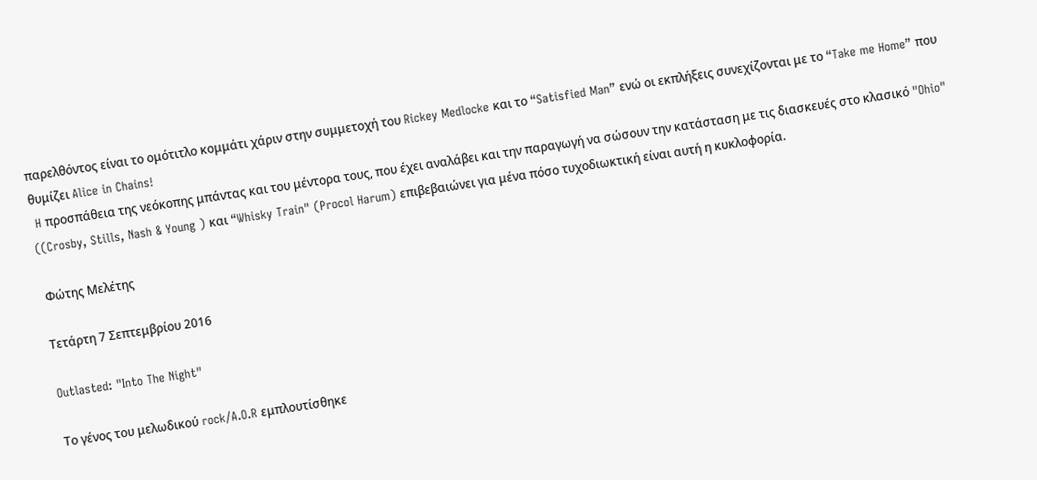παρελθόντος είναι το ομότιτλο κομμάτι χάριν στην συμμετοχή του Rickey Medlocke και το “Satisfied Man” ενώ οι εκπλήξεις συνεχίζονται με το “Take me Home” που θυμίζει Alice in Chains!
 H προσπάθεια της νεόκοπης μπάντας και του μέντορα τους, που έχει αναλάβει και την παραγωγή να σώσουν την κατάσταση με τις διασκευές στο κλασικό "Ohio" ((Crosby, Stills, Nash & Young ) και “Whisky Train" (Procol Harum) επιβεβαιώνει για μένα πόσο τυχοδιωκτική είναι αυτή η κυκλοφορία.

 Φώτης Μελέτης

Τετάρτη 7 Σεπτεμβρίου 2016

Outlasted: "Into The Night"

Το γένος του μελωδικού rock/A.O.R εμπλουτίσθηκε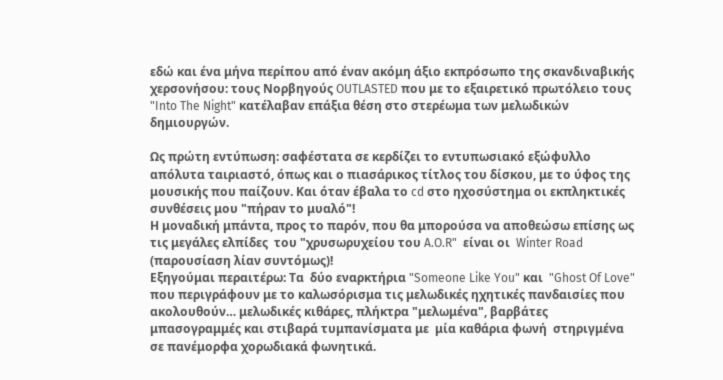εδώ και ένα μήνα περίπου από έναν ακόμη άξιο εκπρόσωπο της σκανδιναβικής χερσονήσου: τους Νορβηγούς OUTLASTED που με το εξαιρετικό πρωτόλειο τους "Into The Night" κατέλαβαν επάξια θέση στο στερέωμα των μελωδικών δημιουργών.

Ως πρώτη εντύπωση: σαφέστατα σε κερδίζει το εντυπωσιακό εξώφυλλο απόλυτα ταιριαστό, όπως και ο πιασάρικος τίτλος του δίσκου, με το ύφος της μουσικής που παίζουν. Και όταν έβαλα το cd στο ηχοσύστημα οι εκπληκτικές συνθέσεις μου "πήραν το μυαλό"!
Η μοναδική μπάντα, προς το παρόν, που θα μπορούσα να αποθεώσω επίσης ως τις μεγάλες ελπίδες  του "χρυσωρυχείου του A.O.R"  είναι οι  Winter Road (παρουσίαση λίαν συντόμως)!
Εξηγούμαι περαιτέρω: Τα  δύο εναρκτήρια "Someone Like You" και  "Ghost Of Love" που περιγράφουν με το καλωσόρισμα τις μελωδικές ηχητικές πανδαισίες που ακολουθούν… μελωδικές κιθάρες, πλήκτρα "μελωμένα", βαρβάτες μπασογραμμές και στιβαρά τυμπανίσματα με  μία καθάρια φωνή  στηριγμένα σε πανέμορφα χορωδιακά φωνητικά.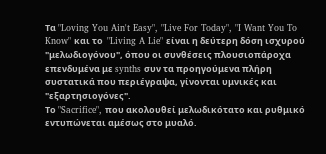Τα "Loving You Ain't Easy", "Live For Today", "I Want You To Know" και το  "Living A Lie" είναι η δεύτερη δόση ισχυρού "μελωδιογόνου", όπου οι συνθέσεις πλουσιοπάροχα επενδυμένα με synths συν τα προηγούμενα πλήρη συστατικά που περιέγραψα, γίνονται υμνικές και "εξαρτησιογόνες".
Το "Sacrifice", που ακολουθεί μελωδικότατο και ρυθμικό εντυπώνεται αμέσως στο μυαλό.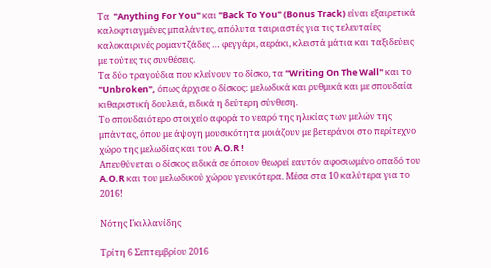Τα  "Anything For You" και "Back To You" (Bonus Track) είναι εξαιρετικά καλοφτιαγμένες μπαλάντες, απόλυτα ταιριαστές για τις τελευταίες καλοκαιρινές ρομαντζάδες … φεγγάρι, αεράκι, κλειστά μάτια και ταξιδεύεις με τούτες τις συνθέσεις.
Tα δύο τραγούδια που κλείνουν το δίσκο, τα "Writing On The Wall" και το "Unbroken", όπως άρχισε ο δίσκος: μελωδικά και ρυθμικά και με σπουδαία κιθαριστική δουλειά, ειδικά η δεύτερη σύνθεση.
Το σπουδαιότερο στοιχείο αφορά το νεαρό της ηλικίας των μελών της μπάντας, όπου με άψογη μουσικότητα μοιάζουν με βετεράνοι στο περίτεχνο χώρο της μελωδίας και του A.O.R !
Απευθύνεται ο δίσκος ειδικά σε όποιον θεωρεί εαυτόν αφοσιωμένο οπαδό του A.O.R και του μελωδικού χώρου γενικότερα. Μέσα στα 10 καλύτερα για το 2016!

Νότης Γκιλλανίδης

Τρίτη 6 Σεπτεμβρίου 2016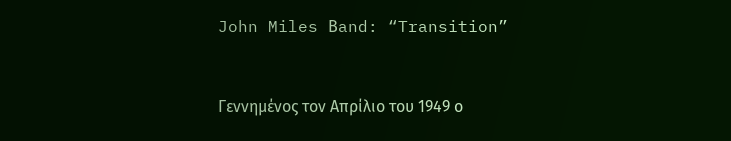John Miles Βand: “Transition”



Γεννημένος τον Απρίλιο του 1949 ο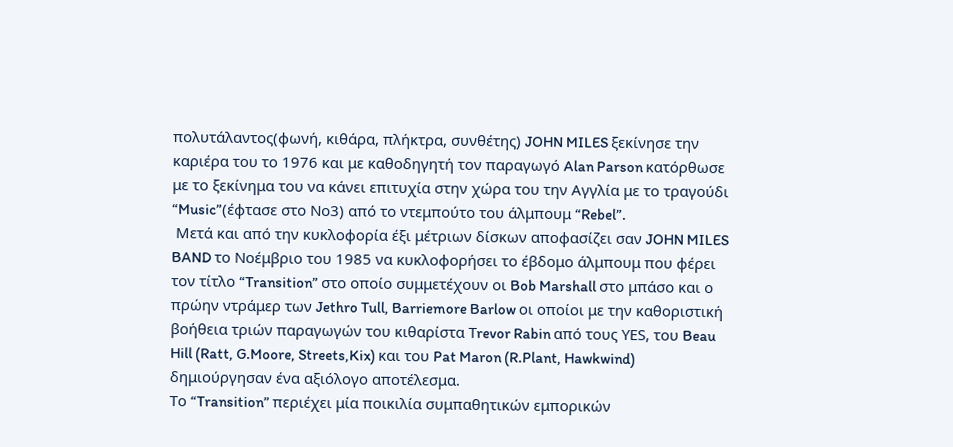πολυτάλαντος(φωνή, κιθάρα, πλήκτρα, συνθέτης) JOHN MILES ξεκίνησε την καριέρα του το 1976 και με καθοδηγητή τον παραγωγό Alan Parson κατόρθωσε με το ξεκίνημα του να κάνει επιτυχία στην χώρα του την Αγγλία με το τραγούδι “Music”(έφτασε στο Νο3) από το ντεμπούτο του άλμπουμ “Rebel”.
 Μετά και από την κυκλοφορία έξι μέτριων δίσκων αποφασίζει σαν JOHN MILES BAND το Noέμβριο του 1985 να κυκλοφορήσει το έβδομο άλμπουμ που φέρει τον τίτλο “Transition” στο οποίο συμμετέχουν οι Bob Marshall στο μπάσο και ο πρώην ντράμερ των Jethro Tull, Barriemore Barlow οι οποίοι με την καθοριστική βοήθεια τριών παραγωγών του κιθαρίστα Τrevor Rabin από τους ΥΕS, του Beau Hill (Ratt, G.Moore, Streets,Kix) και του Pat Maron (R.Plant, Hawkwind) δημιούργησαν ένα αξιόλογο αποτέλεσμα.
Το “Transition” περιέχει μία ποικιλία συμπαθητικών εμπορικών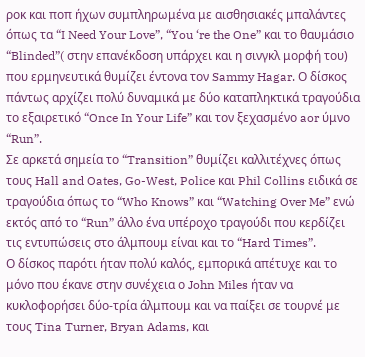ροκ και ποπ ήχων συμπληρωμένα με αισθησιακές μπαλάντες όπως τα “I Need Your Love”, “You ‘re the One” και το θαυμάσιο “Blinded”( στην επανέκδοση υπάρχει και η σινγκλ μορφή του) που ερμηνευτικά θυμίζει έντονα τον Sammy Hagar. Ο δίσκος πάντως αρχίζει πολύ δυναμικά με δύο καταπληκτικά τραγούδια το εξαιρετικό “Once In Your Life” και τον ξεχασμένο aor ύμνο “Run”.
Σε αρκετά σημεία το “Transition” θυμίζει καλλιτέχνες όπως τους Hall and Oates, Go-West, Police και Phil Collins ειδικά σε τραγούδια όπως το “Who Knows” και “Watching Over Me” ενώ εκτός από το “Run” άλλο ένα υπέροχο τραγούδι που κερδίζει τις εντυπώσεις στο άλμπουμ είναι και το “Hard Times”.
Ο δίσκος παρότι ήταν πολύ καλός, εμπορικά απέτυχε και το μόνο που έκανε στην συνέχεια ο John Miles ήταν να κυκλοφορήσει δύο-τρία άλμπουμ και να παίξει σε τουρνέ με τους Tina Turner, Bryan Adams, και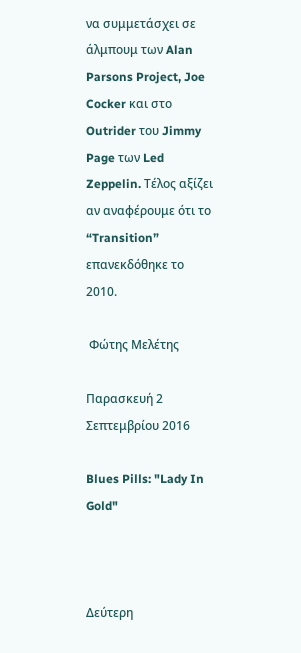να συμμετάσχει σε άλμπουμ των Alan Parsons Project, Joe Cocker και στο Outrider του Jimmy Page των Led Zeppelin. Τέλος αξίζει αν αναφέρουμε ότι τo “Transition” επανεκδόθηκε το 2010.

 Φώτης Μελέτης

Παρασκευή 2 Σεπτεμβρίου 2016

Blues Pills: "Lady In Gold"



Δεύτερη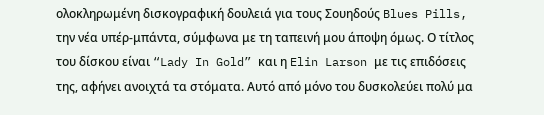ολοκληρωμένη δισκογραφική δουλειά για τους Σουηδούς Blues Pills, την νέα υπέρ-μπάντα, σύμφωνα με τη ταπεινή μου άποψη όμως. Ο τίτλος του δίσκου είναι “Lady In Gold” και η Elin Larson με τις επιδόσεις της, αφήνει ανοιχτά τα στόματα. Αυτό από μόνο του δυσκολεύει πολύ μα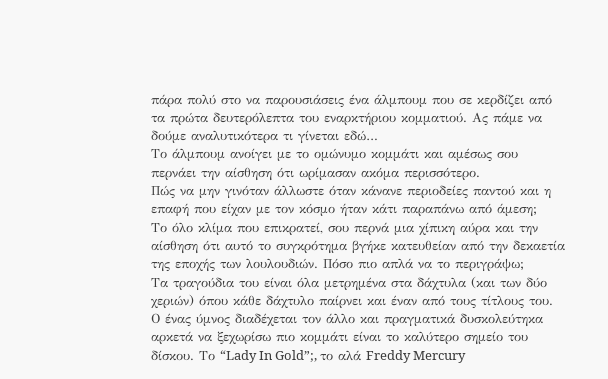πάρα πολύ στο να παρουσιάσεις ένα άλμπουμ που σε κερδίζει από τα πρώτα δευτερόλεπτα του εναρκτήριου κομματιού. Ας πάμε να δούμε αναλυτικότερα τι γίνεται εδώ…
Tο άλμπουμ ανοίγει με το ομώνυμο κομμάτι και αμέσως σου περνάει την αίσθηση ότι ωρίμασαν ακόμα περισσότερο.
Πώς να μην γινόταν άλλωστε όταν κάνανε περιοδείες παντού και η επαφή που είχαν με τον κόσμο ήταν κάτι παραπάνω από άμεση;
Το όλο κλίμα που επικρατεί, σου περνά μια χίπικη αύρα και την αίσθηση ότι αυτό το συγκρότημα βγήκε κατευθείαν από την δεκαετία της εποχής των λουλουδιών. Πόσο πιο απλά να το περιγράψω;
Τα τραγούδια του είναι όλα μετρημένα στα δάχτυλα (και των δύο χεριών) όπου κάθε δάχτυλο παίρνει και έναν από τους τίτλους του. Ο ένας ύμνος διαδέχεται τον άλλο και πραγματικά δυσκολεύτηκα αρκετά να ξεχωρίσω πιο κομμάτι είναι το καλύτερο σημείο του δίσκου. Το “Lady In Gold”;, το αλά Freddy Mercury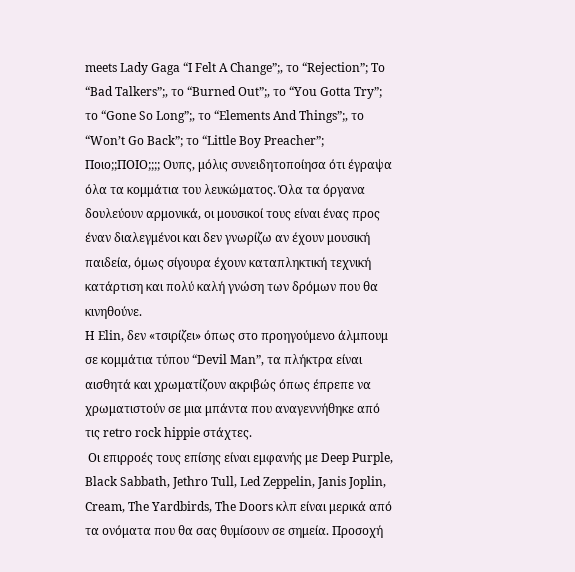meets Lady Gaga “I Felt A Change”;, το “Rejection”; Το “Bad Talkers”;, το “Burned Out”;, το “You Gotta Try”; το “Gone So Long”;, το “Elements And Things”;, το “Won’t Go Back”; το “Little Boy Preacher”; Ποιο;;ΠΟΙΟ;;;; Ουπς, μόλις συνειδητοποίησα ότι έγραψα όλα τα κομμάτια του λευκώματος. Όλα τα όργανα δουλεύουν αρμονικά, οι μουσικοί τους είναι ένας προς έναν διαλεγμένοι και δεν γνωρίζω αν έχουν μουσική παιδεία, όμως σίγουρα έχουν καταπληκτική τεχνική κατάρτιση και πολύ καλή γνώση των δρόμων που θα κινηθούνε.
Η Elin, δεν «τσιρίζει» όπως στο προηγούμενο άλμπουμ σε κομμάτια τύπου “Devil Man”, τα πλήκτρα είναι αισθητά και χρωματίζουν ακριβώς όπως έπρεπε να χρωματιστούν σε μια μπάντα που αναγεννήθηκε από τις retro rock hippie στάχτες.
 Οι επιρροές τους επίσης είναι εμφανής με Deep Purple, Black Sabbath, Jethro Tull, Led Zeppelin, Janis Joplin, Cream, The Yardbirds, The Doors κλπ είναι μερικά από τα ονόματα που θα σας θυμίσουν σε σημεία. Προσοχή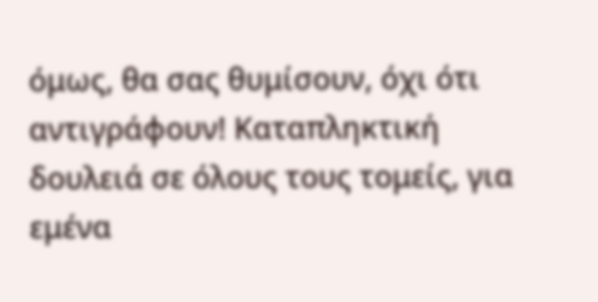όμως, θα σας θυμίσουν, όχι ότι αντιγράφουν! Καταπληκτική δουλειά σε όλους τους τομείς, για εμένα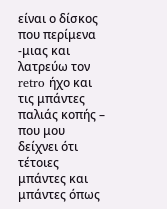είναι ο δίσκος που περίμενα -μιας και λατρεύω τον retro ήχο και τις μπάντες παλιάς κοπής – που μου δείχνει ότι τέτοιες μπάντες και μπάντες όπως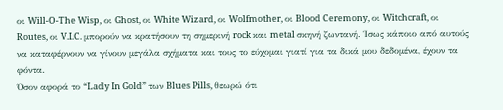οι Will-O-The Wisp, οι Ghost, οι White Wizard, οι Wolfmother, οι Blood Ceremony, οι Witchcraft, οι Routes, οι V.I.C. μπορούν να κρατήσουν τη σημερινή rock και metal σκηνή ζωντανή. Ίσως κάποιο από αυτούς να καταφέρνουν να γίνουν μεγάλα σχήματα και τους το εύχομαι γιατί για τα δικά μου δεδομένα, έχουν τα φόντα.
Όσον αφορά το “Lady In Gold” των Blues Pills, θεωρώ ότι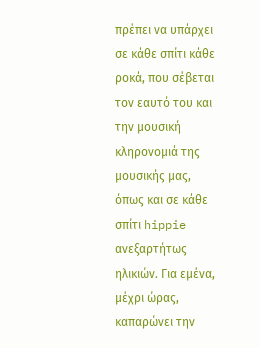πρέπει να υπάρχει σε κάθε σπίτι κάθε ροκά, που σέβεται τον εαυτό του και την μουσική κληρονομιά της μουσικής μας, όπως και σε κάθε σπίτι hippie ανεξαρτήτως ηλικιών. Για εμένα, μέχρι ώρας, καπαρώνει την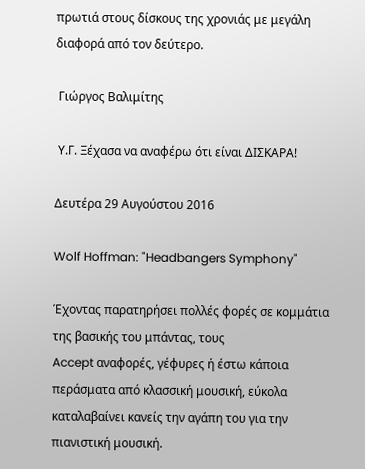πρωτιά στους δίσκους της χρονιάς με μεγάλη διαφορά από τον δεύτερο.

 Γιώργος Βαλιμίτης

 Υ.Γ. Ξέχασα να αναφέρω ότι είναι ΔΙΣΚΑΡΑ!

Δευτέρα 29 Αυγούστου 2016

Wolf Hoffman: "Headbangers Symphony"

Έχοντας παρατηρήσει πολλές φορές σε κομμάτια της βασικής του μπάντας, τους
Accept αναφορές, γέφυρες ή έστω κάποια περάσματα από κλασσική μουσική, εύκολα καταλαβαίνει κανείς την αγάπη του για την πιανιστική μουσική.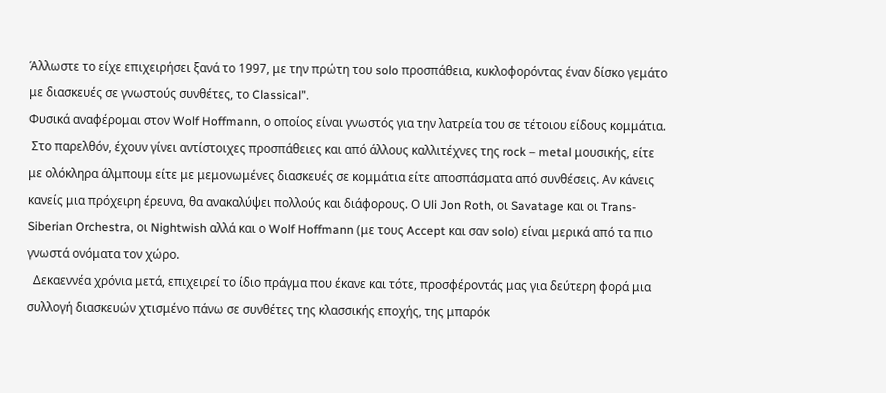Άλλωστε το είχε επιχειρήσει ξανά το 1997, με την πρώτη του solo προσπάθεια, κυκλοφορόντας έναν δίσκο γεμάτο με διασκευές σε γνωστούς συνθέτες, το Classical”.
Φυσικά αναφέρομαι στον Wolf Hoffmann, ο οποίος είναι γνωστός για την λατρεία του σε τέτοιου είδους κομμάτια.
 Στο παρελθόν, έχουν γίνει αντίστοιχες προσπάθειες και από άλλους καλλιτέχνες της rock – metal μουσικής, είτε με ολόκληρα άλμπουμ είτε με μεμονωμένες διασκευές σε κομμάτια είτε αποσπάσματα από συνθέσεις. Αν κάνεις κανείς μια πρόχειρη έρευνα, θα ανακαλύψει πολλούς και διάφορους. Ο Uli Jon Roth, οι Savatage και οι Trans-Siberian Orchestra, οι Nightwish αλλά και ο Wolf Hoffmann (με τους Accept και σαν solo) είναι μερικά από τα πιο γνωστά ονόματα τον χώρο.
  Δεκαεννέα χρόνια μετά, επιχειρεί το ίδιο πράγμα που έκανε και τότε, προσφέροντάς μας για δεύτερη φορά μια συλλογή διασκευών χτισμένο πάνω σε συνθέτες της κλασσικής εποχής, της μπαρόκ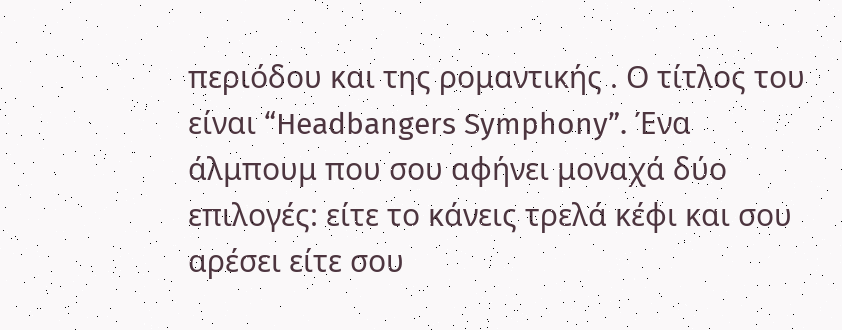περιόδου και της ρομαντικής . Ο τίτλος του είναι “Headbangers Symphony”. Ένα άλμπουμ που σου αφήνει μοναχά δύο επιλογές: είτε το κάνεις τρελά κέφι και σου αρέσει είτε σου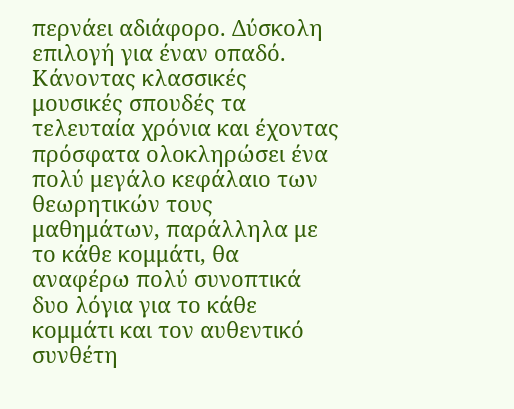περνάει αδιάφορο. Δύσκολη επιλογή για έναν οπαδό.
Κάνοντας κλασσικές μουσικές σπουδές τα τελευταία χρόνια και έχοντας πρόσφατα ολοκληρώσει ένα πολύ μεγάλο κεφάλαιο των θεωρητικών τους μαθημάτων, παράλληλα με το κάθε κομμάτι, θα αναφέρω πολύ συνοπτικά δυο λόγια για το κάθε κομμάτι και τον αυθεντικό συνθέτη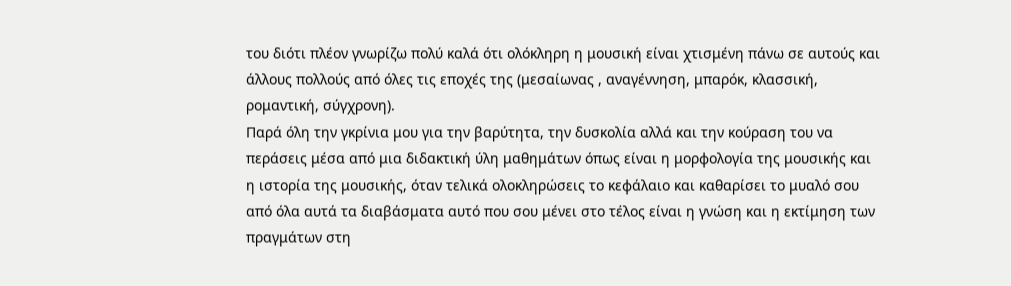του διότι πλέον γνωρίζω πολύ καλά ότι ολόκληρη η μουσική είναι χτισμένη πάνω σε αυτούς και άλλους πολλούς από όλες τις εποχές της (μεσαίωνας , αναγέννηση, μπαρόκ, κλασσική, ρομαντική, σύγχρονη).
Παρά όλη την γκρίνια μου για την βαρύτητα, την δυσκολία αλλά και την κούραση του να περάσεις μέσα από μια διδακτική ύλη μαθημάτων όπως είναι η μορφολογία της μουσικής και η ιστορία της μουσικής, όταν τελικά ολοκληρώσεις το κεφάλαιο και καθαρίσει το μυαλό σου από όλα αυτά τα διαβάσματα αυτό που σου μένει στο τέλος είναι η γνώση και η εκτίμηση των πραγμάτων στη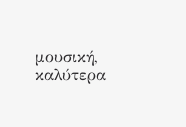μουσική, καλύτερα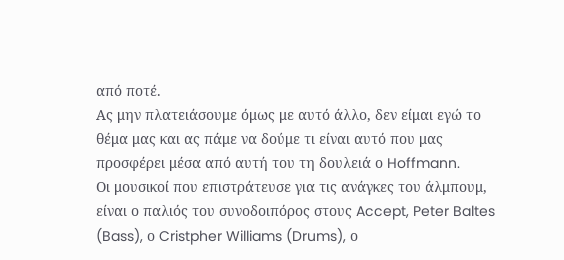από ποτέ.
Ας μην πλατειάσουμε όμως με αυτό άλλο, δεν είμαι εγώ το θέμα μας και ας πάμε να δούμε τι είναι αυτό που μας προσφέρει μέσα από αυτή του τη δουλειά ο Hoffmann.
Οι μουσικοί που επιστράτευσε για τις ανάγκες του άλμπουμ, είναι ο παλιός του συνοδοιπόρος στους Accept, Peter Baltes (Bass), ο Cristpher Williams (Drums), ο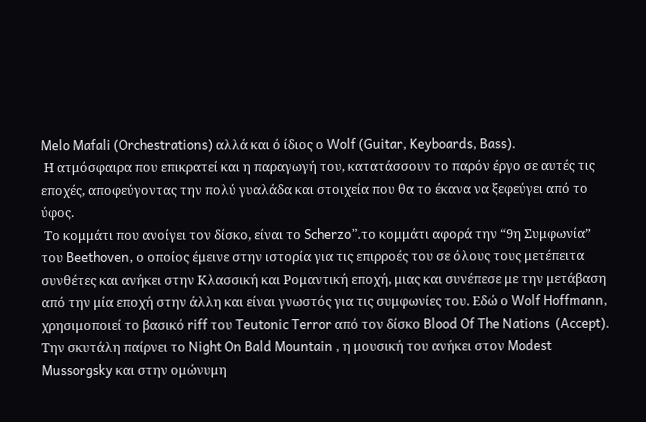Melo Mafali (Orchestrations) αλλά και ό ίδιος ο Wolf (Guitar, Keyboards, Bass).
 Η ατμόσφαιρα που επικρατεί και η παραγωγή του, κατατάσσουν το παρόν έργο σε αυτές τις εποχές, αποφεύγοντας την πολύ γυαλάδα και στοιχεία που θα το έκανα να ξεφεύγει από το ύφος.
 Το κομμάτι που ανοίγει τον δίσκο, είναι το Scherzo”.το κομμάτι αφορά την “9η Συμφωνία” του Beethoven, ο οποίος έμεινε στην ιστορία για τις επιρροές του σε όλους τους μετέπειτα συνθέτες και ανήκει στην Κλασσική και Ρομαντική εποχή, μιας και συνέπεσε με την μετάβαση από την μία εποχή στην άλλη και είναι γνωστός για τις συμφωνίες του. Εδώ ο Wolf Hoffmann, χρησιμοποιεί το βασικό riff του Teutonic Terror από τον δίσκο Blood Of The Nations  (Accept).   Την σκυτάλη παίρνει το Night On Bald Mountain , η μουσική του ανήκει στον Modest Mussorgsky και στην ομώνυμη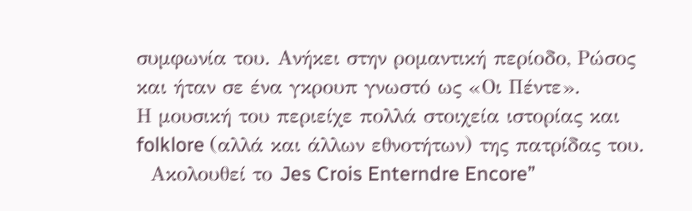συμφωνία του. Ανήκει στην ρομαντική περίοδο, Ρώσος και ήταν σε ένα γκρουπ γνωστό ως «Οι Πέντε».
Η μουσική του περιείχε πολλά στοιχεία ιστορίας και folklore (αλλά και άλλων εθνοτήτων) της πατρίδας του.
  Ακολουθεί το Jes Crois Enterndre Encore”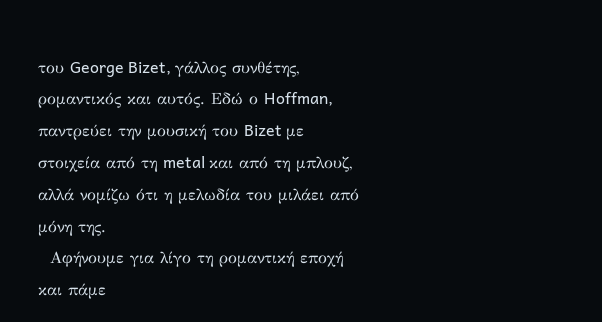του George Bizet, γάλλος συνθέτης, ρομαντικός και αυτός. Εδώ ο Hoffman, παντρεύει την μουσική του Bizet με στοιχεία από τη metal και από τη μπλουζ, αλλά νομίζω ότι η μελωδία του μιλάει από μόνη της.
  Αφήνουμε για λίγο τη ρομαντική εποχή και πάμε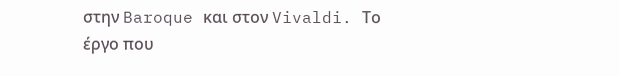στην Baroque και στον Vivaldi. Το έργο που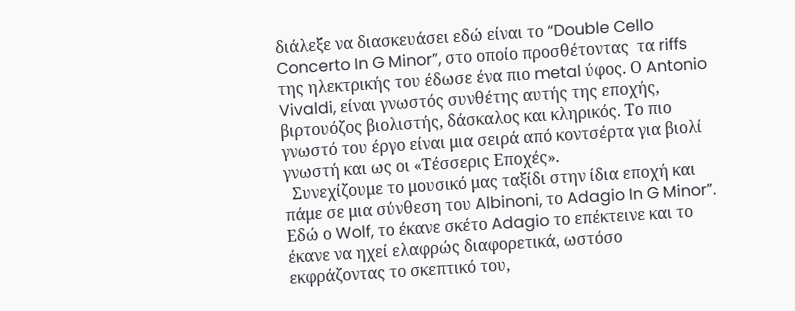διάλεξε να διασκευάσει εδώ είναι το “Double Cello Concerto In G Minor”, στο οποίο προσθέτοντας  τα riffs της ηλεκτρικής του έδωσε ένα πιο metal ύφος. Ο Antonio Vivaldi, είναι γνωστός συνθέτης αυτής της εποχής, βιρτουόζος βιολιστής, δάσκαλος και κληρικός. Το πιο γνωστό του έργο είναι μια σειρά από κοντσέρτα για βιολί γνωστή και ως οι «Τέσσερις Εποχές».
  Συνεχίζουμε το μουσικό μας ταξίδι στην ίδια εποχή και πάμε σε μια σύνθεση του Albinoni, το Adagio In G Minor”. Εδώ ο Wolf, το έκανε σκέτο Adagio το επέκτεινε και το έκανε να ηχεί ελαφρώς διαφορετικά, ωστόσο εκφράζοντας το σκεπτικό του,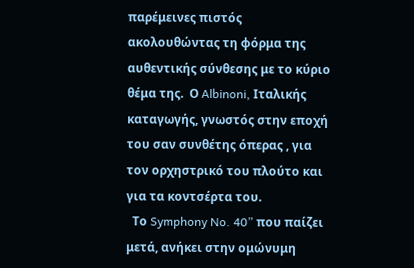παρέμεινες πιστός ακολουθώντας τη φόρμα της αυθεντικής σύνθεσης με το κύριο θέμα της.  Ο Albinoni, Ιταλικής καταγωγής, γνωστός στην εποχή του σαν συνθέτης όπερας , για τον ορχηστρικό του πλούτο και για τα κοντσέρτα του.
  Το Symphony No. 40” που παίζει μετά, ανήκει στην ομώνυμη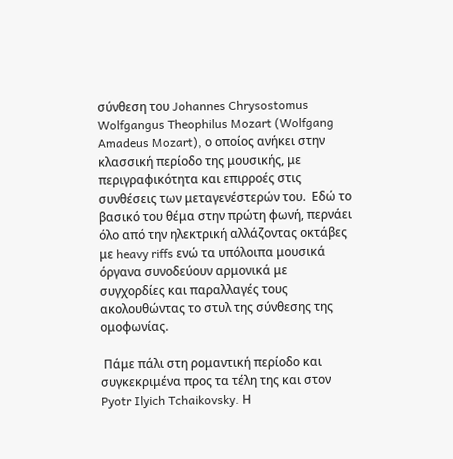σύνθεση του Johannes Chrysostomus Wolfgangus Theophilus Mozart (Wolfgang Amadeus Mozart), ο οποίος ανήκει στην κλασσική περίοδο της μουσικής, με περιγραφικότητα και επιρροές στις συνθέσεις των μεταγενέστερών του.  Εδώ το βασικό του θέμα στην πρώτη φωνή, περνάει όλο από την ηλεκτρική αλλάζοντας οκτάβες  με heavy riffs ενώ τα υπόλοιπα μουσικά όργανα συνοδεύουν αρμονικά με συγχορδίες και παραλλαγές τους ακολουθώντας το στυλ της σύνθεσης της ομοφωνίας.

 Πάμε πάλι στη ρομαντική περίοδο και συγκεκριμένα προς τα τέλη της και στον Pyotr Ilyich Tchaikovsky. Η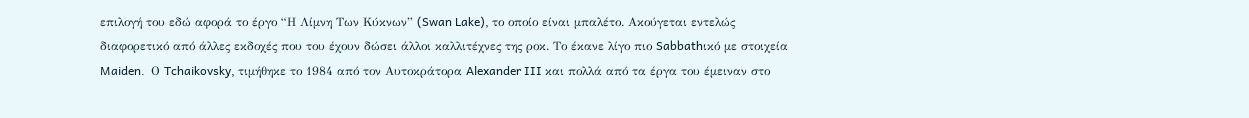επιλογή του εδώ αφορά το έργο “Η Λίμνη Των Κύκνων” (Swan Lake), το οποίο είναι μπαλέτο. Ακούγεται εντελώς διαφορετικό από άλλες εκδοχές που του έχουν δώσει άλλοι καλλιτέχνες της ροκ. Το έκανε λίγο πιο Sabbathικό με στοιχεία Maiden.  Ο Tchaikovsky, τιμήθηκε το 1984 από τον Αυτοκράτορα Alexander III και πολλά από τα έργα του έμειναν στο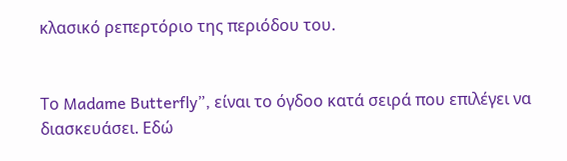κλασικό ρεπερτόριο της περιόδου του.


Το Madame Butterfly”, είναι το όγδοο κατά σειρά που επιλέγει να διασκευάσει. Εδώ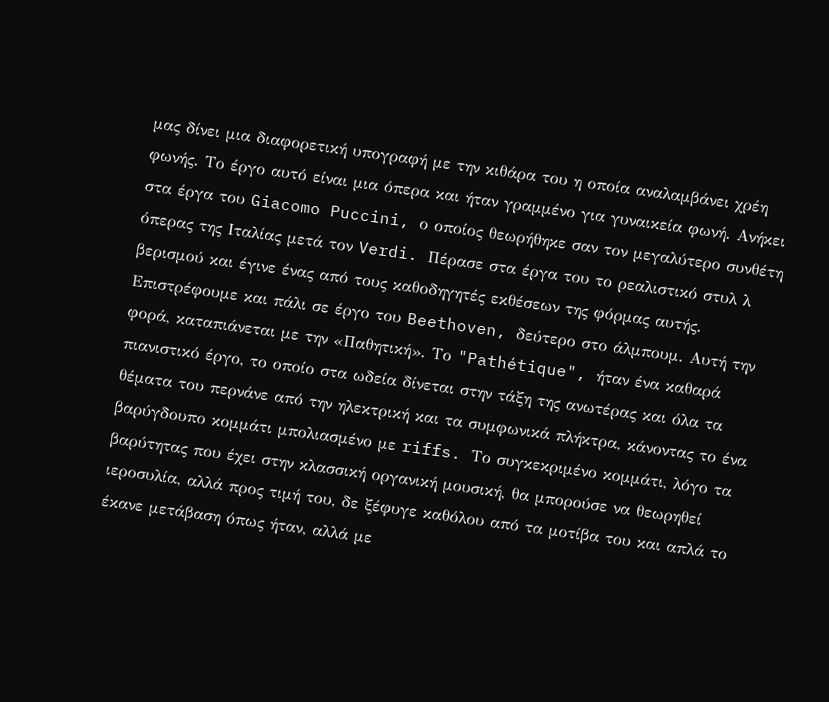μας δίνει μια διαφορετική υπογραφή με την κιθάρα του η οποία αναλαμβάνει χρέη φωνής. Το έργο αυτό είναι μια όπερα και ήταν γραμμένο για γυναικεία φωνή. Ανήκει στα έργα του Giacomo Puccini, ο οποίος θεωρήθηκε σαν τον μεγαλύτερο συνθέτη όπερας της Ιταλίας μετά τον Verdi. Πέρασε στα έργα του το ρεαλιστικό στυλ λ βερισμού και έγινε ένας από τους καθοδηγητές εκθέσεων της φόρμας αυτής.  Επιστρέφουμε και πάλι σε έργο του Beethoven, δεύτερο στο άλμπουμ. Αυτή την φορά, καταπιάνεται με την «Παθητική». Το "Pathétique", ήταν ένα καθαρά πιανιστικό έργο, το οποίο στα ωδεία δίνεται στην τάξη της ανωτέρας και όλα τα θέματα του περνάνε από την ηλεκτρική και τα συμφωνικά πλήκτρα, κάνοντας το ένα βαρύγδουπο κομμάτι μπολιασμένο με riffs. Το συγκεκριμένο κομμάτι, λόγο τα βαρύτητας που έχει στην κλασσική οργανική μουσική, θα μπορούσε να θεωρηθεί ιεροσυλία, αλλά προς τιμή του, δε ξέφυγε καθόλου από τα μοτίβα του και απλά το έκανε μετάβαση όπως ήταν, αλλά με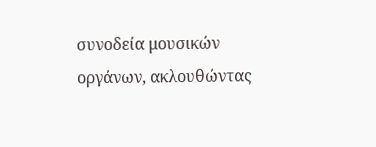συνοδεία μουσικών οργάνων, ακλουθώντας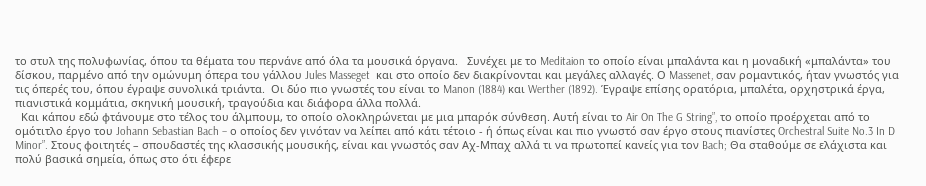το στυλ της πολυφωνίας, όπου τα θέματα του περνάνε από όλα τα μουσικά όργανα.   Συνέχει με το Meditaion το οποίο είναι μπαλάντα και η μοναδική «μπαλάντα» του δίσκου, παρμένο από την ομώνυμη όπερα του γάλλου Jules Masseget  και στο οποίο δεν διακρίνονται και μεγάλες αλλαγές. Ο Massenet, σαν ρομαντικός, ήταν γνωστός για τις όπερές του, όπου έγραψε συνολικά τριάντα.  Οι δύο πιο γνωστές του είναι το Manon (1884) και Werther (1892). Έγραψε επίσης ορατόρια, μπαλέτα, ορχηστρικά έργα, πιανιστικά κομμάτια, σκηνική μουσική, τραγούδια και διάφορα άλλα πολλά.
  Και κάπου εδώ φτάνουμε στο τέλος του άλμπουμ, το οποίο ολοκληρώνεται με μια μπαρόκ σύνθεση. Αυτή είναι το Air On The G String”, το οποίο προέρχεται από το ομότιτλο έργο του Johann Sebastian Bach – ο οποίος δεν γινόταν να λείπει από κάτι τέτοιο - ή όπως είναι και πιο γνωστό σαν έργο στους πιανίστες Orchestral Suite No.3 In D Minor”. Στους φοιτητές – σπουδαστές της κλασσικής μουσικής, είναι και γνωστός σαν Αχ-Μπαχ αλλά τι να πρωτοπεί κανείς για τον Bach; Θα σταθούμε σε ελάχιστα και πολύ βασικά σημεία, όπως στο ότι έφερε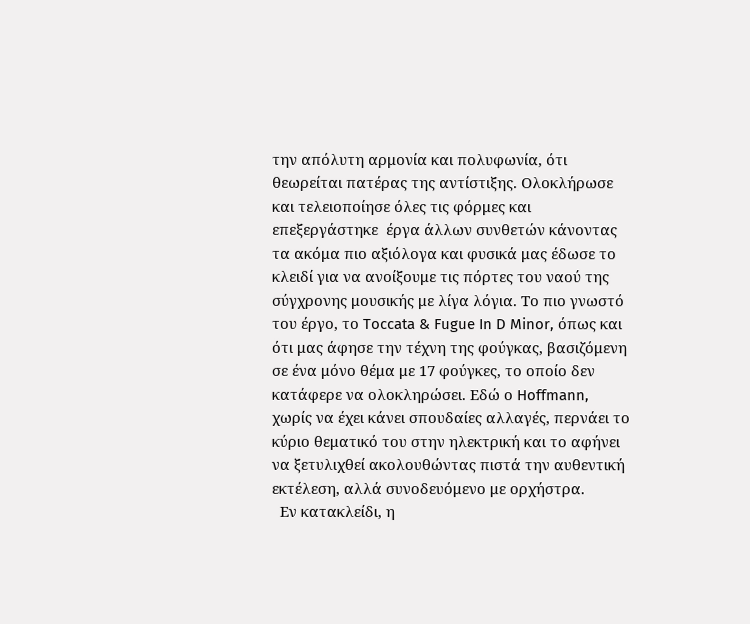την απόλυτη αρμονία και πολυφωνία, ότι θεωρείται πατέρας της αντίστιξης. Ολοκλήρωσε και τελειοποίησε όλες τις φόρμες και επεξεργάστηκε  έργα άλλων συνθετών κάνοντας τα ακόμα πιο αξιόλογα και φυσικά μας έδωσε το κλειδί για να ανοίξουμε τις πόρτες του ναού της σύγχρονης μουσικής με λίγα λόγια. Το πιο γνωστό του έργο, το Toccata & Fugue In D Minor, όπως και ότι μας άφησε την τέχνη της φούγκας, βασιζόμενη σε ένα μόνο θέμα με 17 φούγκες, το οποίο δεν κατάφερε να ολοκληρώσει. Εδώ ο Hoffmann, χωρίς να έχει κάνει σπουδαίες αλλαγές, περνάει το κύριο θεματικό του στην ηλεκτρική και το αφήνει να ξετυλιχθεί ακολουθώντας πιστά την αυθεντική εκτέλεση, αλλά συνοδευόμενο με ορχήστρα.
  Εν κατακλείδι, η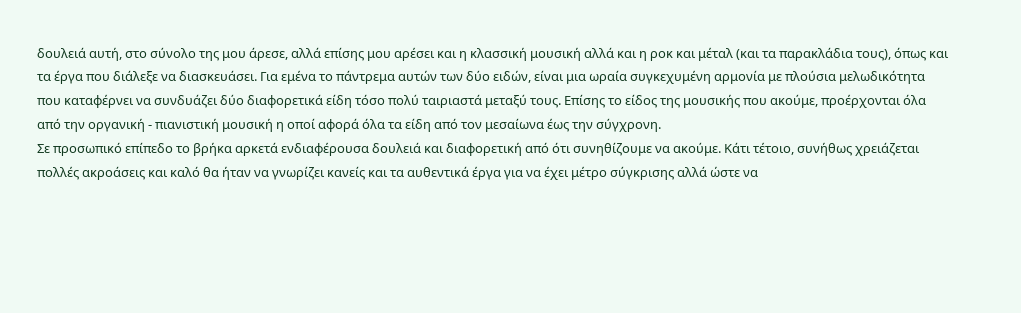δουλειά αυτή, στο σύνολο της μου άρεσε, αλλά επίσης μου αρέσει και η κλασσική μουσική αλλά και η ροκ και μέταλ (και τα παρακλάδια τους), όπως και τα έργα που διάλεξε να διασκευάσει. Για εμένα το πάντρεμα αυτών των δύο ειδών, είναι μια ωραία συγκεχυμένη αρμονία με πλούσια μελωδικότητα που καταφέρνει να συνδυάζει δύο διαφορετικά είδη τόσο πολύ ταιριαστά μεταξύ τους. Επίσης το είδος της μουσικής που ακούμε, προέρχονται όλα από την οργανική - πιανιστική μουσική η οποί αφορά όλα τα είδη από τον μεσαίωνα έως την σύγχρονη.
Σε προσωπικό επίπεδο το βρήκα αρκετά ενδιαφέρουσα δουλειά και διαφορετική από ότι συνηθίζουμε να ακούμε. Κάτι τέτοιο, συνήθως χρειάζεται πολλές ακροάσεις και καλό θα ήταν να γνωρίζει κανείς και τα αυθεντικά έργα για να έχει μέτρο σύγκρισης αλλά ώστε να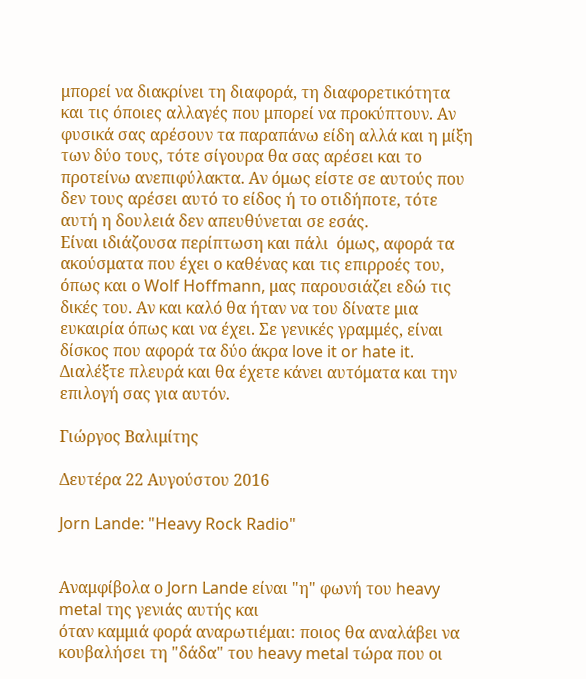μπορεί να διακρίνει τη διαφορά, τη διαφορετικότητα και τις όποιες αλλαγές που μπορεί να προκύπτουν. Αν φυσικά σας αρέσουν τα παραπάνω είδη αλλά και η μίξη των δύο τους, τότε σίγουρα θα σας αρέσει και το προτείνω ανεπιφύλακτα. Αν όμως είστε σε αυτούς που δεν τους αρέσει αυτό το είδος ή το οτιδήποτε, τότε αυτή η δουλειά δεν απευθύνεται σε εσάς.
Είναι ιδιάζουσα περίπτωση και πάλι  όμως, αφορά τα ακούσματα που έχει ο καθένας και τις επιρροές του, όπως και ο Wolf Hoffmann, μας παρουσιάζει εδώ τις δικές του. Αν και καλό θα ήταν να του δίνατε μια ευκαιρία όπως και να έχει. Σε γενικές γραμμές, είναι δίσκος που αφορά τα δύο άκρα love it or hate it.
Διαλέξτε πλευρά και θα έχετε κάνει αυτόματα και την επιλογή σας για αυτόν.

Γιώργος Βαλιμίτης

Δευτέρα 22 Αυγούστου 2016

Jorn Lande: "Heavy Rock Radio"


Αναμφίβολα ο Jorn Lande είναι "η" φωνή του heavy metal της γενιάς αυτής και
όταν καμμιά φορά αναρωτιέμαι: ποιος θα αναλάβει να κουβαλήσει τη "δάδα" του heavy metal τώρα που οι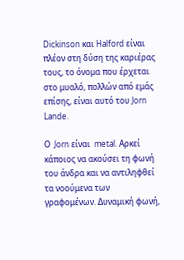Dickinson και Halford είναι πλέον στη δύση της καριέρας τους, το όνομα που έρχεται στο μυαλό, πολλών από εμάς επίσης, είναι αυτό του Jorn Lande.

Ο  Jorn είναι  metal. Αρκεί κάποιος να ακούσει τη φωνή του άνδρα και να αντιληφθεί τα νοούμενα των γραφομένων. Δυναμική φωνή,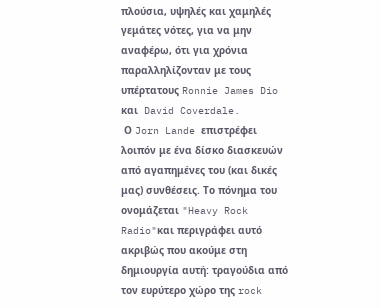πλούσια, υψηλές και χαμηλές γεμάτες νότες, για να μην αναφέρω, ότι για χρόνια παραλληλίζονταν με τους υπέρτατους Ronnie James Dio και  David Coverdale.
 Ο Jorn Lande επιστρέφει λοιπόν με ένα δίσκο διασκευών από αγαπημένες του (και δικές μας) συνθέσεις. Το πόνημα του ονομάζεται "Heavy Rock Radio"και περιγράφει αυτό ακριβώς που ακούμε στη δημιουργία αυτή: τραγούδια από τον ευρύτερο χώρο της rock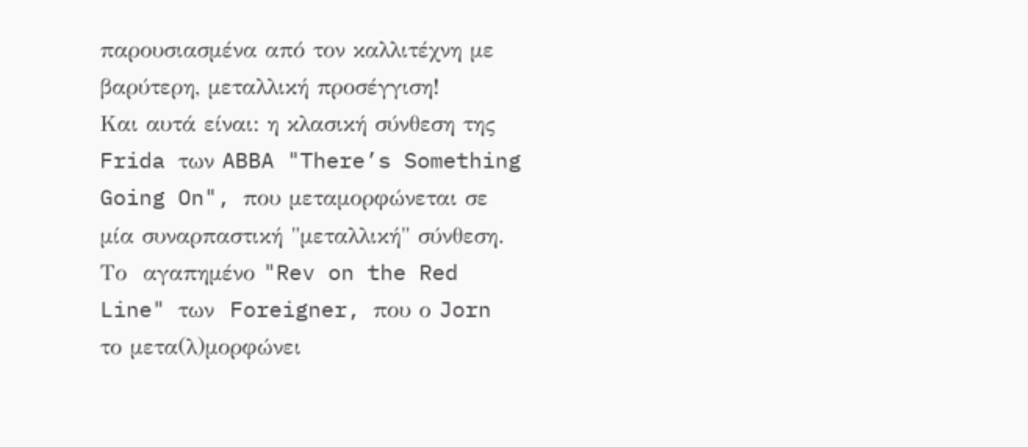παρουσιασμένα από τον καλλιτέχνη με βαρύτερη, μεταλλική προσέγγιση!
Και αυτά είναι: η κλασική σύνθεση της  Frida των ABBA "There’s Something Going On", που μεταμορφώνεται σε μία συναρπαστική "μεταλλική" σύνθεση. Το  αγαπημένο "Rev on the Red Line" των  Foreigner, που ο Jorn το μετα(λ)μορφώνει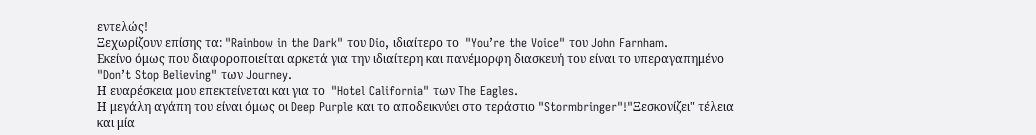εντελώς!
Ξεχωρίζουν επίσης τα: "Rainbow in the Dark" του Dio, ιδιαίτερο το  "You’re the Voice" του John Farnham.
Εκείνο όμως που διαφοροποιείται αρκετά για την ιδιαίτερη και πανέμορφη διασκευή του είναι το υπεραγαπημένο "Don’t Stop Believing" των Journey.
Η ευαρέσκεια μου επεκτείνεται και για το  "Hotel California" των The Eagles.
Η μεγάλη αγάπη του είναι όμως οι Deep Purple και το αποδεικνύει στο τεράστιο "Stormbringer"!"Ξεσκονίζει" τέλεια και μία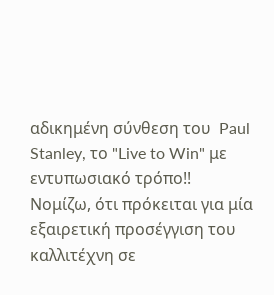αδικημένη σύνθεση του  Paul Stanley, το "Live to Win" με εντυπωσιακό τρόπο!!
Νομίζω, ότι πρόκειται για μία εξαιρετική προσέγγιση του καλλιτέχνη σε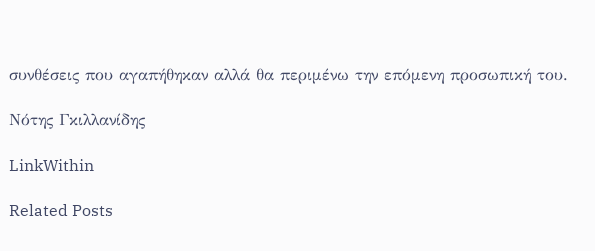συνθέσεις που αγαπήθηκαν αλλά θα περιμένω την επόμενη προσωπική του.

Νότης Γκιλλανίδης

LinkWithin

Related Posts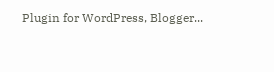Plugin for WordPress, Blogger...